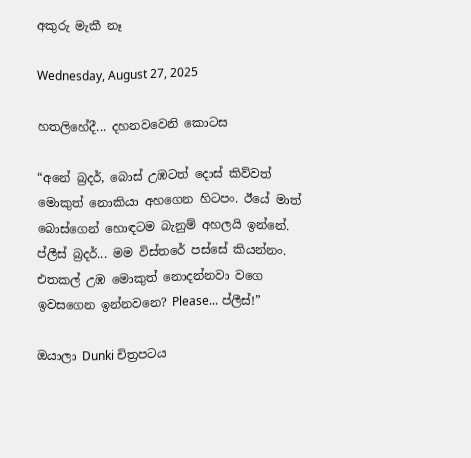අකුරු මැකී නෑ

Wednesday, August 27, 2025

හතලිහේදී... දහනවවෙනි කොටස

“අනේ බ්‍රදර්, බොස් උඹටත් දොස් කිව්වත් මොකුත් නොකියා අහගෙන හිටපං. ඊයේ මාත් බොස්ගෙන් හොඳටම බැනුම් අහලයි ඉන්නේ. ප්ලීස් බ්‍රදර්... මම විස්තරේ පස්සේ කියන්නං. එතකල් උඹ මොකුත් නොදන්නවා වගෙ ඉවසගෙන ඉන්නවනෙ? Please... ප්ලීස්!”

ඔයාලා Dunki චිත්‍රපටය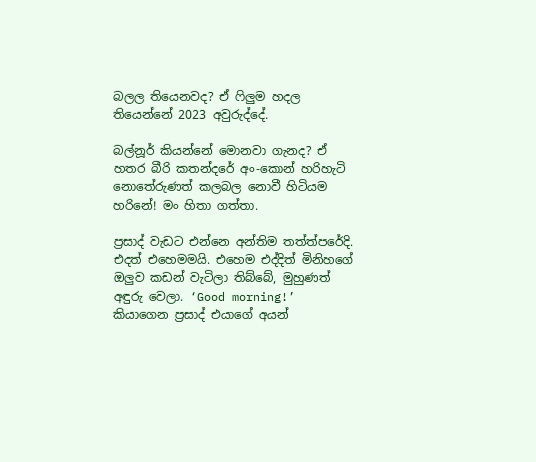බලල තියෙනවද? ඒ ෆිලුම හදල තියෙන්නේ 2023 අවුරුද්දේ.

බල්නූර් කියන්නේ මොනවා ගැනද? ඒ හතර බීරි කතන්දරේ අං-කොන් හරිහැටි නොතේරුණත් කලබල නොවී හිටියම හරිනේ! මං හිතා ගත්තා.

ප්‍රසාද් වැඩට එන්නෙ අන්තිම තත්ත්පරේදි. එදත් එහෙමමයි. එහෙම එද්දිත් මිනිහගේ ඔලුව කඩන් වැටිලා තිබ්බේ, මුහුණත් අඳුරු වෙලා. ‘Good morning!’ කියාගෙන ප්‍රසාද් එයාගේ අයන්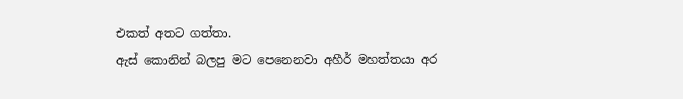එකත් අතට ගත්තා.
ඇස් කොනින් බලපු මට පෙනෙනවා අහීර් මහත්තයා අර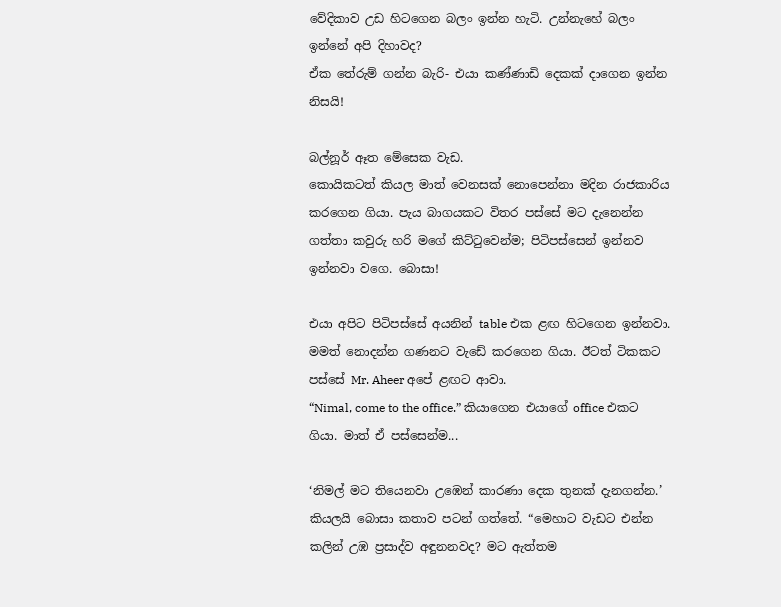වේදිකාව උඩ හිටගෙන බලං ඉන්න හැටි. උන්නැහේ බලං ඉන්නේ අපි දිහාවද?
ඒක තේරුම් ගන්න බැරි- එයා කණ්ණාඩි දෙකක් දාගෙන ඉන්න නිසයි!

බල්නූර් ඈත මේසෙක වැඩ.
කොයිකටත් කියල මාත් වෙනසක් නොපෙන්නා මදින රාජකාරිය කරගෙන ගියා. පැය බාගයකට විතර පස්සේ මට දැනෙන්න ගත්තා කවුරු හරි මගේ කිට්ටුවෙන්ම; පිටිපස්සෙන් ඉන්නව ඉන්නවා වගෙ. බොසා!

එයා අපිට පිටිපස්සේ අයනින් table එක ළඟ හිටගෙන ඉන්නවා. මමත් නොදන්න ගණනට වැඩේ කරගෙන ගියා. ඊටත් ටිකකට පස්සේ Mr. Aheer අපේ ළඟට ආවා.
“Nimal, come to the office.” කියාගෙන එයාගේ office එකට ගියා. මාත් ඒ පස්සෙන්ම...

‘නිමල් මට තියෙනවා උඹෙන් කාරණා දෙක තුනක් දැනගන්න.’ කියලයි බොසා කතාව පටන් ගත්තේ. “මෙහාට වැඩට එන්න කලින් උඹ ප්‍රසාද්ව අඳුනනවද? මට ඇත්තම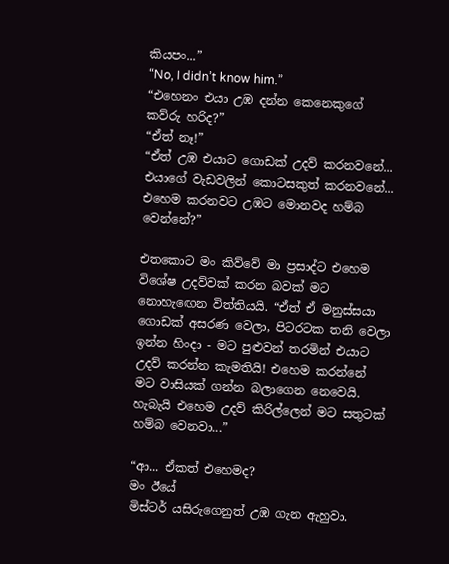කියපං...”
“No, I didn’t know him.”
“එහෙනං එයා උඹ දන්න කෙනෙකුගේ කව්රු හරිද?”
“ඒත් නෑ!”
“ඒත් උඹ එයාට ගොඩක් උදව් කරනවනේ... එයාගේ වැඩවලින් කොටසකුත් කරනවනේ... එහෙම කරනවට උඹට මොනවද හම්බ වෙන්නේ?”

එතකොට මං කිව්වේ මා ප්‍රසාද්ට එහෙම විශේෂ උදව්වක් කරන බවක් මට නොහැඟෙන විත්තියයි. “ඒත් ඒ මනුස්සයා ගොඩක් අසරණ වෙලා, පිටරටක තනි වෙලා ඉන්න හිංදා - මට පුළුවන් තරමින් එයාට උදව් කරන්න කැමතියි! එහෙම කරන්නේ මට වාසියක් ගන්න බලාගෙන නෙවෙයි. හැබැයි එහෙම උදව් කිරිල්ලෙන් මට සතුටක් හම්බ වෙනවා...”

“ආ... ඒකත් එහෙමද?
මං ඊයේ
මිස්ටර් යසිරුගෙනුත් උඹ ගැන ඇහුවා.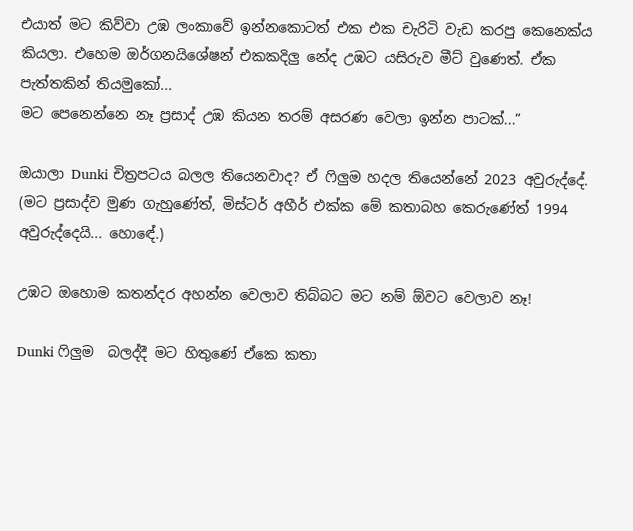එයාත් මට කිව්වා උඹ ලංකාවේ ඉන්නකොටත් එක එක චැරිටි වැඩ කරපු කෙනෙක්ය කියලා. එහෙම ඔර්ගනයිශේෂන් එකකදිලු නේද උඹට යසිරුව මීට් වුණෙත්. ඒක පැත්තකින් තියමුකෝ...
මට පෙනෙන්නෙ නෑ ප්‍රසාද් උඹ කියන තරම් අසරණ වෙලා ඉන්න පාටක්...”

ඔයාලා Dunki චිත්‍රපටය බලල තියෙනවාද? ඒ ෆිලුම හදල තියෙන්නේ 2023 අවුරුද්දේ.
(මට ප්‍රසාද්ව මුණ ගැහුණේත්, මිස්ටර් අහීර් එක්ක මේ කතාබහ කෙරුණේත් 1994 අවුරුද්දෙයි... හොඳේ.)

උඹට ඔහොම කතන්දර අහන්න වෙලාව තිබ්බට මට නම් ඕවට වෙලාව නෑ!

Dunki ෆිලුම  බලද්දී මට හිතුණේ ඒකෙ කතා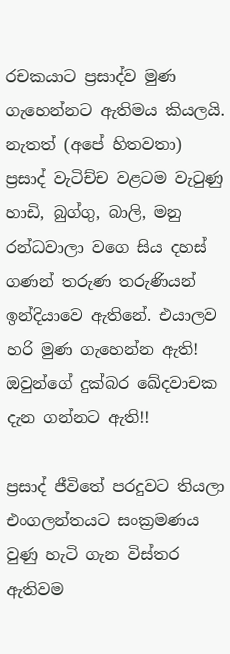රචකයාට ප්‍රසාද්ව මුණ ගැහෙන්නට ඇතිමය කියලයි. නැතත් (අපේ හිතවතා) ප්‍රසාද් වැටිච්ච වළටම වැටුණු හාඩි, බුග්ගු, බාලි, මනු රන්ධවාලා වගෙ සිය දහස් ගණන් තරුණ තරුණියන් ඉන්දියාවෙ ඇතිනේ. එයාලව හරි මුණ ගැහෙන්න ඇති! ඔවුන්ගේ දුක්බර ඛේදවාචක දැන ගන්නට ඇති!!

ප්‍රසාද් ජීවිතේ පරදුවට තියලා එංගලන්තයට සංක්‍රමණය වුණු හැටි ගැන විස්තර ඇතිවම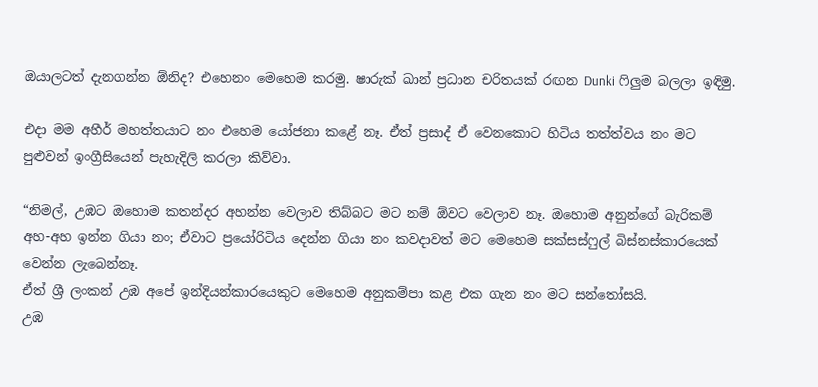ඔයාලටත් දැනගන්න ඕනිද? එහෙනං මෙහෙම කරමු. ෂාරුක් ඛාන් ප්‍රධාන චරිතයක් රඟන Dunki ෆිලුම බලලා ඉඳිමු.

එදා මම අහීර් මහත්තයාට නං එහෙම යෝජනා කළේ නෑ. ඒත් ප්‍රසාද් ඒ වෙනකොට හිටිය තත්ත්වය නං මට පුළුවන් ඉංග්‍රීසියෙන් පැහැදිලි කරලා කිව්වා.

“නිමල්, උඹට ඔහොම කතන්දර අහන්න වෙලාව තිබ්බට මට නම් ඕවට වෙලාව නෑ. ඔහොම අනුන්ගේ බැරිකම් අහ-අහ ඉන්න ගියා නං; ඒවාට ප්‍රයෝරිටිය දෙන්න ගියා නං කවදාවත් මට මෙහෙම සක්සස්ෆුල් බිස්නස්කාරයෙක් වෙන්න ලැබෙන්නෑ.
ඒත් ශ්‍රී ලංකන් උඹ අපේ ඉන්දියන්කාරයෙකුට මෙහෙම අනුකම්පා කළ එක ගැන නං මට සන්තෝසයි.
උඹ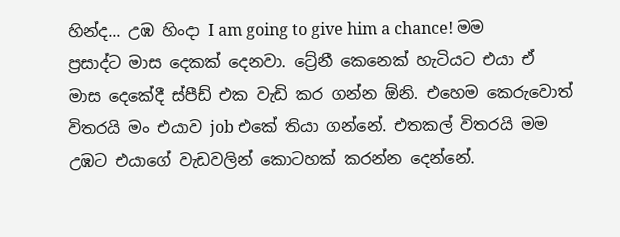හින්ද... උඹ හිංදා I am going to give him a chance! මම ප්‍රසාද්ට මාස දෙකක් දෙනවා. ට්‍රේනී කෙනෙක් හැටියට එයා ඒ මාස දෙකේදී ස්පීඩ් එක වැඩි කර ගන්න ඕනි. එහෙම කෙරුවොත් විතරයි මං එයාව job එකේ තියා ගන්නේ. එතකල් විතරයි මම උඹට එයාගේ වැඩවලින් කොටහක් කරන්න දෙන්නේ.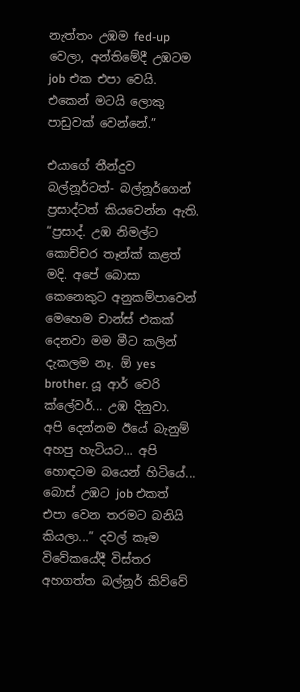නැත්තං උඹම fed-up වෙලා, අන්තිමේදී උඹටම job එක එපා වෙයි. එකෙන් මටයි ලොකු පාඩුවක් වෙන්නේ.”

එයාගේ තීන්දුව බල්නූර්ටත්- බල්නූර්ගෙන් ප්‍රසාද්ටත් කියවෙන්න ඇති.
“ප්‍රසාද්. උඹ නිමල්ට කොච්චර තෑන්ක් කළත් මදි. අපේ බොසා කෙනෙකුට අනුකම්පාවෙන් මෙහෙම චාන්ස් එකක් දෙනවා මම මීට කලින් දැකලම නෑ. ඕ yes brother. යූ ආර් වෙරි ක්ලේවර්... උඹ දිනුවා.
අපි දෙන්නම ඊයේ බැනුම් අහපු හැටියට... අපි හොඳටම බයෙන් හිටියේ... බොස් උඹට job එකත් එපා වෙන තරමට බනියි කියලා...” දවල් කෑම විවේකයේදී විස්තර අහගත්ත බල්නූර් කිව්වේ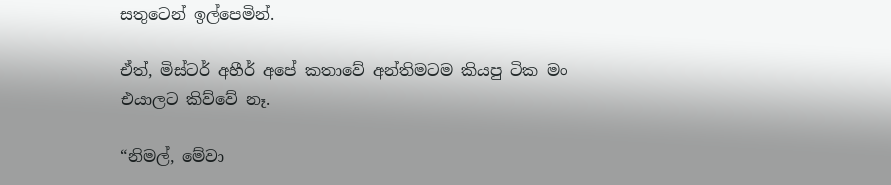සතුටෙන් ඉල්පෙමින්.

ඒත්, මිස්ටර් අහීර් අපේ කතාවේ අන්තිමටම කියපු ටික මං එයාලට කිව්වේ නෑ.

“නිමල්, මේවා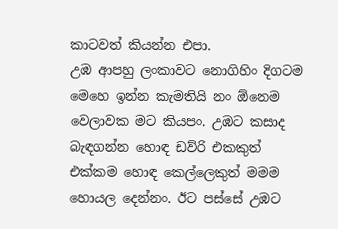කාටවත් කියන්න එපා.
උඹ ආපහු ලංකාවට නොගිහිං දිගටම මෙහෙ ඉන්න කැමතියි නං ඕනෙම වෙලාවක මට කියපං. උඹට කසාද බැඳගන්න හොඳ ඩව්රි එකකුත් එක්කම හොඳ කෙල්ලෙකුත් මමම හොයල දෙන්නං. ඊට පස්සේ උඹට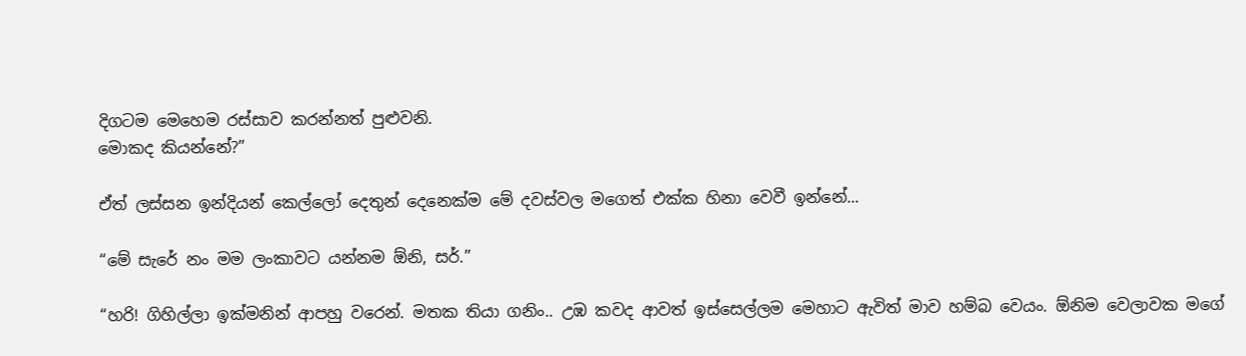දිගටම මෙහෙම රස්සාව කරන්නත් පුළුවනි.
මොකද කියන්නේ?”

ඒත් ලස්සන ඉන්දියන් කෙල්ලෝ දෙතුන් දෙනෙක්ම මේ දවස්වල මගෙත් එක්ක හිනා වෙවී ඉන්නේ...

“මේ සැරේ නං මම ලංකාවට යන්නම ඕනි, සර්.”

“හරි! ගිහිල්ලා ඉක්මනින් ආපහු වරෙන්. මතක තියා ගනිං.. උඹ කවද ආවත් ඉස්සෙල්ලම මෙහාට ඇවිත් මාව හම්බ වෙයං. ඕනිම වෙලාවක මගේ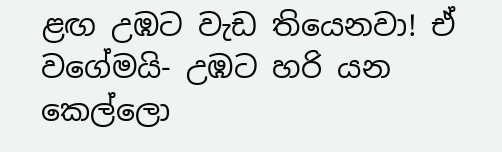ළඟ උඹට වැඩ තියෙනවා! ඒ වගේමයි- උඹට හරි යන කෙල්ලො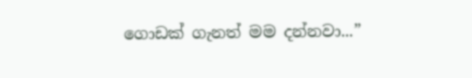ගොඩක් ගැනත් මම දන්නවා...”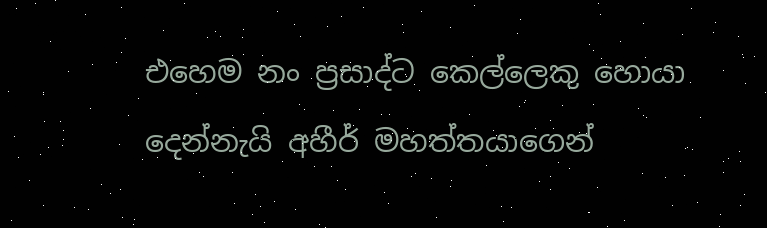එහෙම නං ප්‍රසාද්ට කෙල්ලෙකු හොයා දෙන්නැයි අහීර් මහත්තයාගෙන්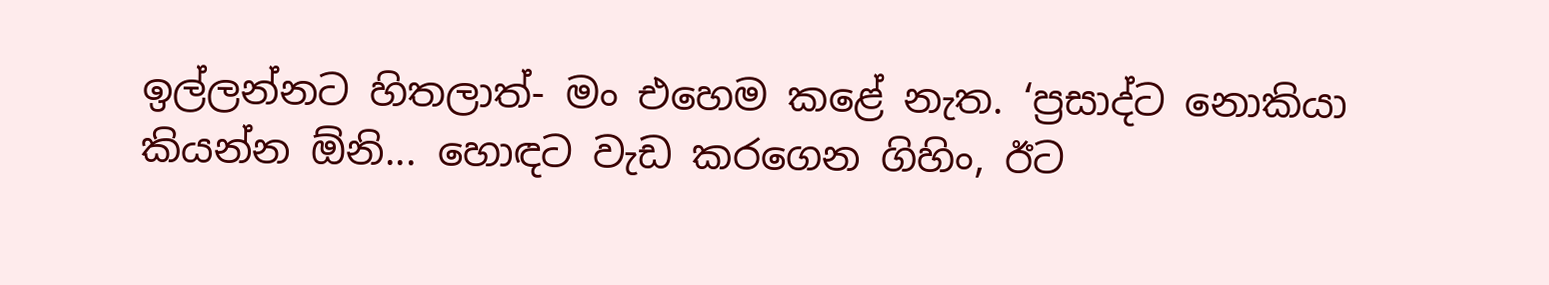ඉල්ලන්නට හිතලාත්- මං එහෙම කළේ නැත. ‘ප්‍රසාද්ට නොකියා කියන්න ඕනි... හොඳට වැඩ කරගෙන ගිහිං, ඊට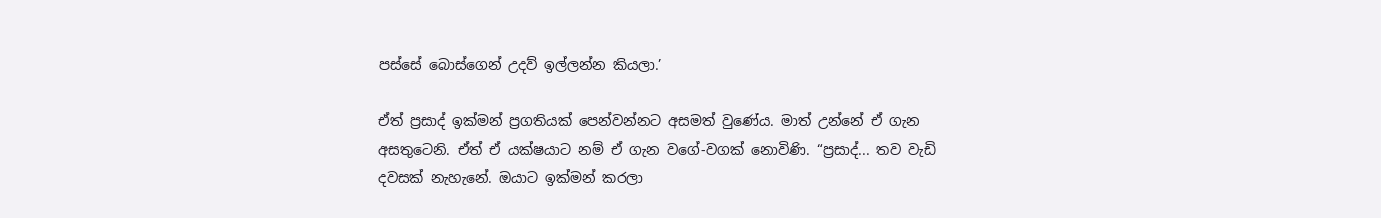පස්සේ බොස්ගෙන් උදව් ඉල්ලන්න කියලා.’

ඒත් ප්‍රසාද් ඉක්මන් ප්‍රගතියක් පෙන්වන්නට අසමත් වුණේය. මාත් උන්නේ ඒ ගැන අසතුටෙනි. ඒත් ඒ යක්ෂයාට නම් ඒ ගැන වගේ-වගක් නොවිණි. “ප්‍රසාද්... තව වැඩි දවසක් නැහැනේ. ඔයාට ඉක්මන් කරලා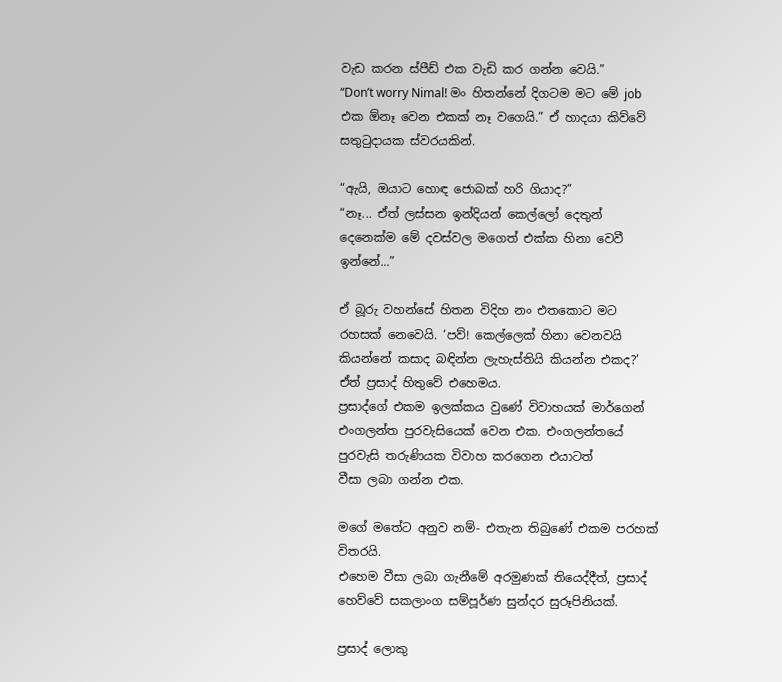වැඩ කරන ස්පීඩ් එක වැඩි කර ගන්න වෙයි.”
“Don’t worry Nimal! මං හිතන්නේ දිගටම මට මේ job එක ඕනෑ වෙන එකක් නෑ වගෙයි.” ඒ හාදයා කිව්වේ සතුටුදායක ස්වරයකින්.

“ඇයි, ඔයාට හොඳ ජොබක් හරි ගියාද?”
“නෑ... ඒත් ලස්සන ඉන්දියන් කෙල්ලෝ දෙතුන් දෙනෙක්ම මේ දවස්වල මගෙත් එක්ක හිනා වෙවී ඉන්නේ...”

ඒ බූරු වහන්සේ හිතන විදිහ නං එතකොට මට රහසක් නෙවෙයි. ‘පව්! කෙල්ලෙක් හිනා වෙනවයි කියන්නේ කසාද බඳින්න ලැහැස්තියි කියන්න එකද?’ ඒත් ප්‍රසාද් හිතුවේ එහෙමය.
ප්‍රසාද්ගේ එකම ඉලක්කය වුණේ විවාහයක් මාර්ගෙන් එංගලන්ත පුරවැසියෙක් වෙන එක. එංගලන්තයේ පුරවැසි තරුණියක විවාහ කරගෙන එයාටත්
වීසා ලබා ගන්න එක.

මගේ මතේට අනුව නම්- එතැන තිබුණේ එකම පරහක් විතරයි.
එහෙම වීසා ලබා ගැනීමේ අරමුණක් තියෙද්දීත්, ප්‍රසාද් හෙව්වේ සකලාංග සම්පූර්ණ සුන්දර සුරූපිනියක්.

ප්‍රසාද් ලොකු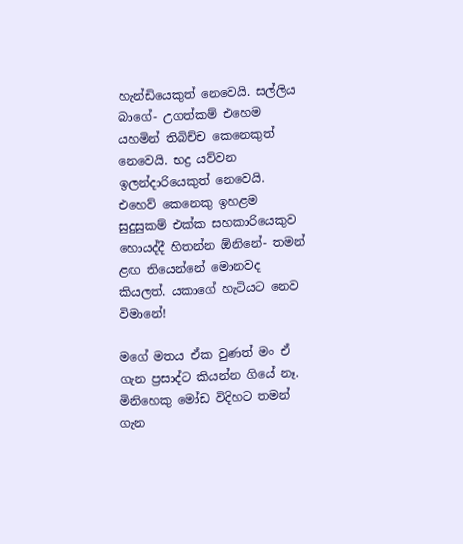හැන්ඩියෙකුත් නෙවෙයි. සල්ලිය බාගේ- උගත්කම් එහෙම යහමින් තිබිච්ච කෙනෙකුත් නෙවෙයි. භද්‍ර යව්වන ඉලන්දාරියෙකුත් නෙවෙයි. එහෙව් කෙනෙකු ඉහළම සුදුසුකම් එක්ක සහකාරියෙකුව හොයද්දී හිතන්න ඕනිනේ- තමන් ළඟ තියෙන්නේ මොනවද කියලත්. යකාගේ හැටියට නෙව විමානේ!

මගේ මතය ඒක වුණත් මං ඒ ගැන ප්‍රසාද්ට කියන්න ගියේ නෑ. මිනිහෙකු මෝඩ විදිහට තමන් ගැන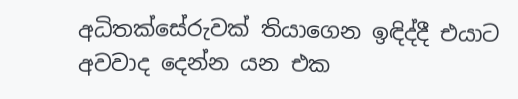අධිතක්සේරුවක් තියාගෙන ඉඳිද්දී එයාට අවවාද දෙන්න යන එක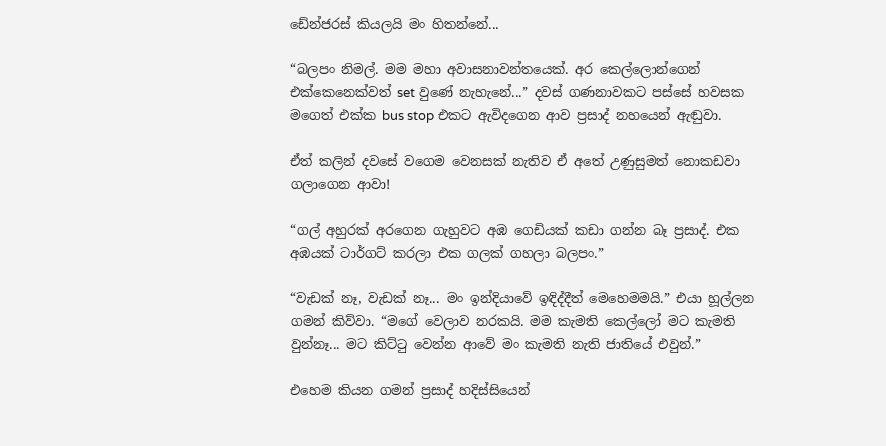ඩේන්ජරස් කියලයි මං හිතන්නේ...

“බලපං නිමල්. මම මහා අවාසනාවන්තයෙක්. අර කෙල්ලොන්ගෙන් එක්කෙනෙක්වත් set වුණේ නැහැනේ...” දවස් ගණනාවකට පස්සේ හවසක මගෙත් එක්ක bus stop එකට ඇවිදගෙන ආව ප්‍රසාද් නහයෙන් ඇඬුවා.

ඒත් කලින් දවසේ වගෙම වෙනසක් නැතිව ඒ අතේ උණුසුමත් නොකඩවා ගලාගෙන ආවා!

“ගල් අහුරක් අරගෙන ගැහුවට අඹ ගෙඩියක් කඩා ගන්න බෑ ප්‍රසාද්. එක අඹයක් ටාර්ගට් කරලා එක ගලක් ගහලා බලපං.”

“වැඩක් නෑ, වැඩක් නෑ... මං ඉන්දියාවේ ඉඳිද්දීත් මෙහෙමමයි.” එයා හූල්ලන ගමන් කිව්වා. “මගේ වෙලාව නරකයි. මම කැමති කෙල්ලෝ මට කැමති වුන්නෑ... මට කිට්ටු වෙන්න ආවේ මං කැමති නැති ජාතියේ එවුන්.”

එහෙම කියන ගමන් ප්‍රසාද් හදිස්සියෙන්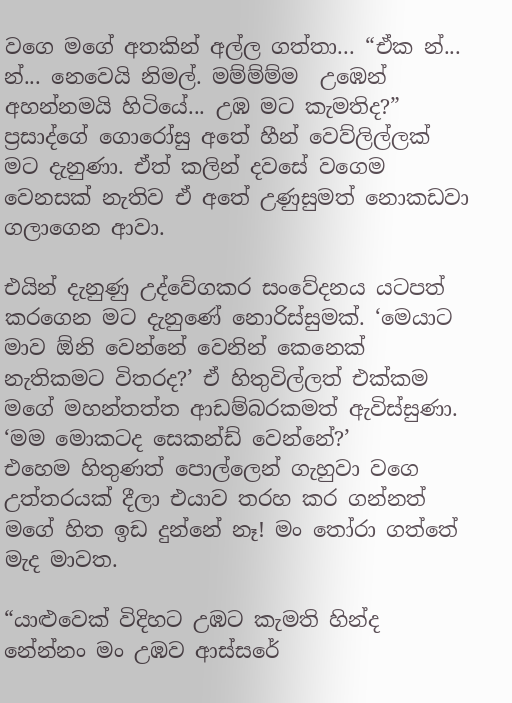වගෙ මගේ අතකින් අල්ල ගත්තා... “ඒක න්... න්... නෙවෙයි නිමල්. මම්ම්ම්ම  උඹෙන් අහන්නමයි හිටියේ... උඹ මට කැමතිද?”
ප්‍රසාද්ගේ ගොරෝසු අතේ හීන් වෙව්ලිල්ලක් මට දැනුණා. ඒත් කලින් දවසේ වගෙම වෙනසක් නැතිව ඒ අතේ උණුසුමත් නොකඩවා ගලාගෙන ආවා.

එයින් දැනුණු උද්වේගකර සංවේදනය යටපත් කරගෙන මට දැනුණේ නොරිස්සුමක්. ‘මෙයාට මාව ඕනි වෙන්නේ වෙනින් කෙනෙක් නැතිකමට විතරද?’ ඒ හිතුවිල්ලත් එක්කම මගේ මහන්තත්ත ආඩම්බරකමත් ඇවිස්සුණා. ‘මම මොකටද සෙකන්ඩ් වෙන්නේ?’
එහෙම හිතුණත් පොල්ලෙන් ගැහුවා වගෙ උත්තරයක් දීලා එයාව තරහ කර ගන්නත් මගේ හිත ඉඩ දුන්නේ නෑ! මං තෝරා ගත්තේ මැද මාවත.

“යාළුවෙක් විදිහට උඹට කැමති හින්ද නේන්නං මං උඹව ආස්සරේ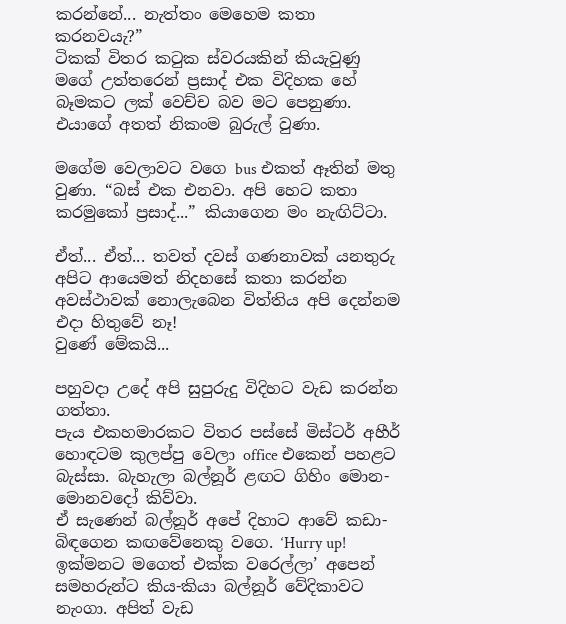කරන්නේ... නැත්තං මෙහෙම කතා කරනවයැ?”
ටිකක් විතර කටුක ස්වරයකින් කියැවුණු මගේ උත්තරෙන් ප්‍රසාද් එක විදිහක හේ බෑමකට ලක් වෙච්ච බව මට පෙනුණා. එයාගේ අතත් නිකංම බුරුල් වුණා.

මගේම වෙලාවට වගෙ bus එකත් ඈතින් මතු වුණා. “බස් එක එනවා. අපි හෙට කතා කරමුකෝ ප්‍රසාද්...” කියාගෙන මං නැඟිට්ටා.

ඒත්... ඒත්... තවත් දවස් ගණනාවක් යනතුරු අපිට ආයෙමත් නිදහසේ කතා කරන්න අවස්ථාවක් නොලැබෙන විත්තිය අපි දෙන්නම එදා හිතුවේ නෑ!
වුණේ මේකයි...

පහුවදා උදේ අපි සුපුරුදු විදිහට වැඩ කරන්න ගත්තා.
පැය එකහමාරකට විතර පස්සේ මිස්ටර් අහීර් හොඳටම කුලප්පු වෙලා office එකෙන් පහළට බැස්සා. බැහැලා බල්නූර් ළඟට ගිහිං මොන-මොනවදෝ කිව්වා.
ඒ සැණෙන් බල්නූර් අපේ දිහාට ආවේ කඩා-බිඳගෙන කඟවේනෙකු වගෙ. ‘Hurry up! ඉක්මනට මගෙත් එක්ක වරෙල්ලා’ අපෙන් සමහරුන්ට කිය-කියා බල්නූර් වේදිකාවට නැංගා. අපිත් වැඩ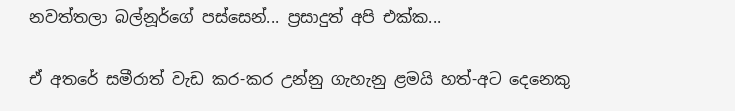නවත්තලා බල්නූර්ගේ පස්සෙන්... ප්‍රසාදුත් අපි එක්ක...

ඒ අතරේ සමීරාත් වැඩ කර-කර උන්නු ගැහැනු ළමයි හත්-අට දෙනෙකු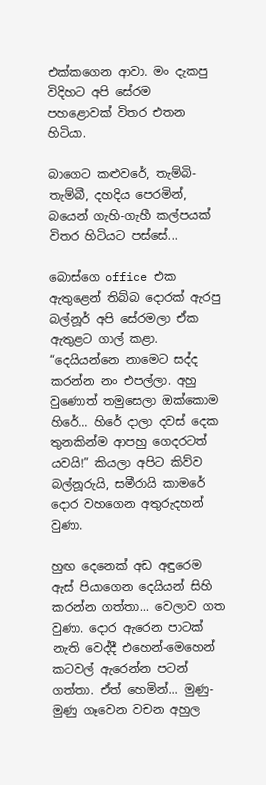එක්කගෙන ආවා. මං දැකපු විදිහට අපි සේරම පහළොවක් විතර එතන හිටියා.

බාගෙට කළුවරේ, තැම්බි-තැම්බී, දහදිය පෙරමින්, බයෙන් ගැහි-ගැහී කල්පයක් විතර හිටියට පස්සේ...

බොස්ගෙ office එක ඇතුළෙන් තිබ්බ දොරක් ඇරපු බල්නූර් අපි සේරමලා ඒක ඇතුළට ගාල් කළා. “දෙයියන්නෙ නාමෙට සද්ද කරන්න නං එපල්ලා. අහු වුණොත් තමුසෙලා ඔක්කොම හිරේ... හිරේ දාලා දවස් දෙක තුනකින්ම ආපහු ගෙදරටත් යවයි!” කියලා අපිට කිව්ව බල්නූරුයි, සමීරායි කාමරේ දොර වහගෙන අතුරුදහන් වුණා.

හුඟ දෙනෙක් අඩ අඳුරෙම ඇස් පියාගෙන දෙයියන් සිහි කරන්න ගත්තා... වෙලාව ගත වුණා. දොර ඇරෙන පාටක් නැති වෙද්දී එහෙන්-මෙහෙන් කටවල් ඇරෙන්න පටන් ගත්තා. ඒත් හෙමින්... මුණු-මුණු ගෑවෙන වචන අහුල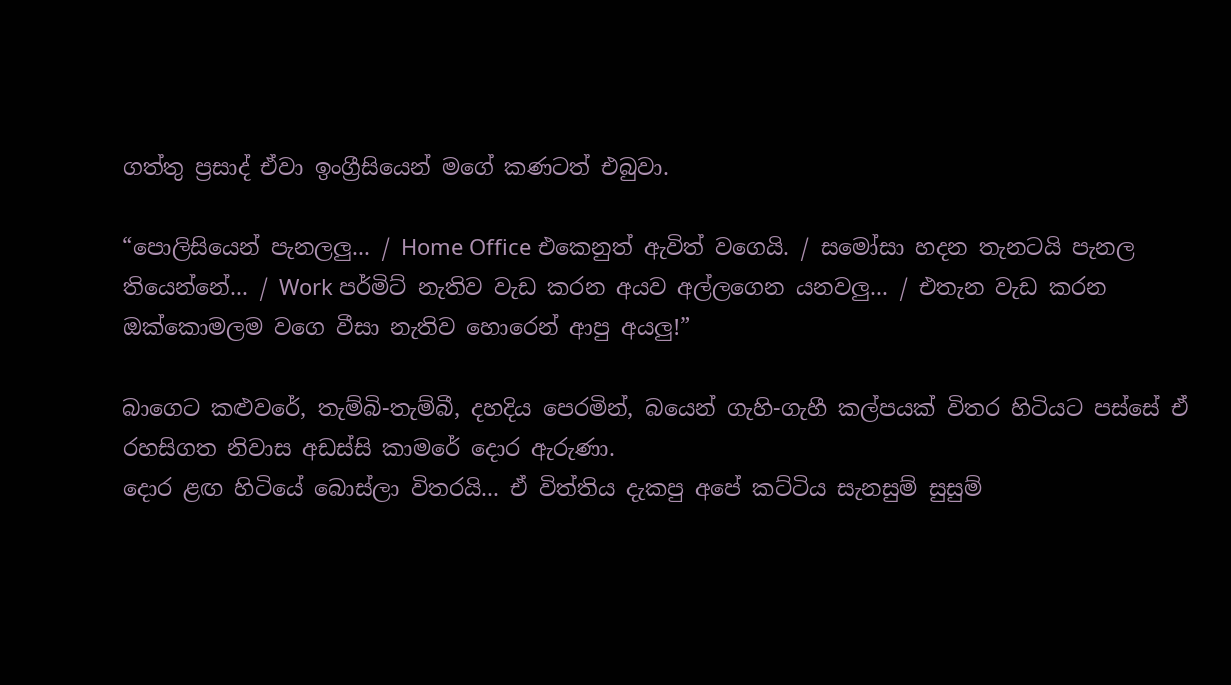ගත්තු ප්‍රසාද් ඒවා ඉංග්‍රීසියෙන් මගේ කණටත් එබුවා.

“පොලිසියෙන් පැනලලු... / Home Office එකෙනුත් ඇවිත් වගෙයි. / සමෝසා හදන තැනටයි පැනල තියෙන්නේ... / Work පර්මිට් නැතිව වැඩ කරන අයව අල්ලගෙන යනවලු... / එතැන වැඩ කරන ඔක්කොමලම වගෙ වීසා නැතිව හොරෙන් ආපු අයලු!”

බාගෙට කළුවරේ, තැම්බි-තැම්බී, දහදිය පෙරමින්, බයෙන් ගැහි-ගැහී කල්පයක් විතර හිටියට පස්සේ ඒ රහසිගත නිවාස අඩස්සි කාමරේ දොර ඇරුණා.
දොර ළඟ හිටියේ බොස්ලා විතරයි... ඒ විත්තිය දැකපු අපේ කට්ටිය සැනසුම් සුසුම්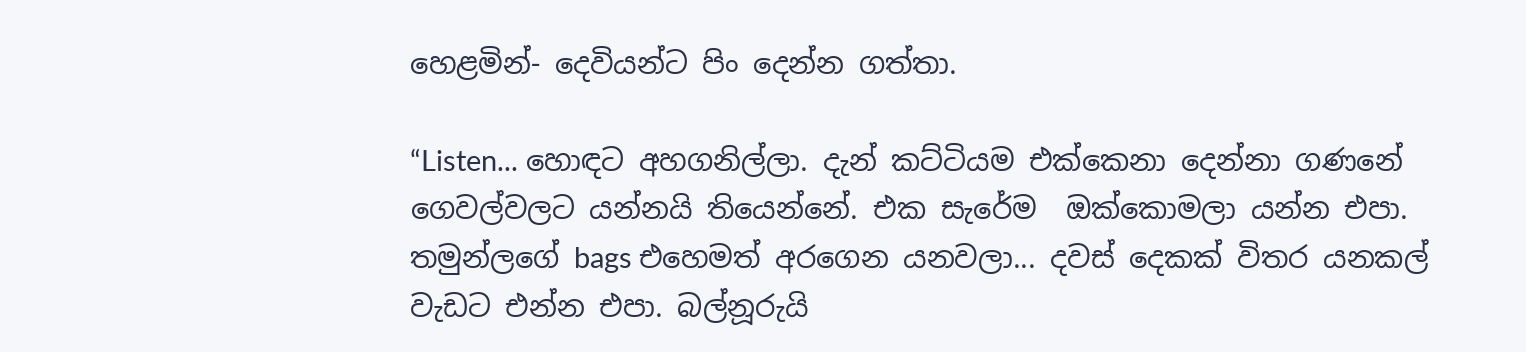හෙළමින්- දෙවියන්ට පිං දෙන්න ගත්තා.

“Listen... හොඳට අහගනිල්ලා. දැන් කට්ටියම එක්කෙනා දෙන්නා ගණනේ ගෙවල්වලට යන්නයි තියෙන්නේ. එක සැරේම  ඔක්කොමලා යන්න එපා. තමුන්ලගේ bags එහෙමත් අරගෙන යනවලා... දවස් දෙකක් විතර යනකල් වැඩට එන්න එපා. බල්නූරුයි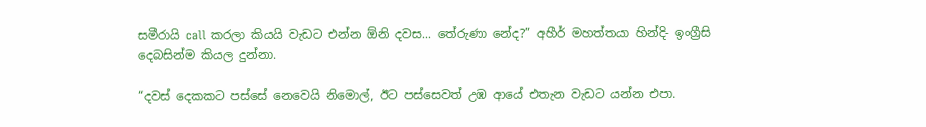සමීරායි call කරලා කියයි වැඩට එන්න ඕනි දවස... තේරුණා නේද?” අහීර් මහත්තයා හින්දි- ඉංග්‍රීසි දෙබසින්ම කියල දුන්නා.

“දවස් දෙකකට පස්සේ නෙවෙයි නිමොල්, ඊට පස්සෙවත් උඹ ආයේ එතැන වැඩට යන්න එපා.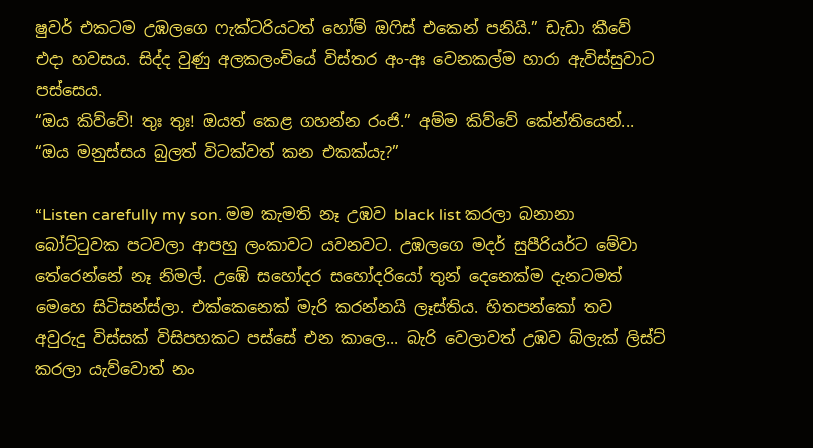ෂුවර් එකටම උඹලගෙ ෆැක්ටරියටත් හෝම් ඔෆිස් එකෙන් පනියි.” ඩැඩා කීවේ එදා හවසය. සිද්ද වුණු අලකලංචියේ විස්තර අං-අඃ වෙනකල්ම හාරා ඇවිස්සුවාට පස්සෙය.
“ඔය කිව්වේ! තුඃ තුඃ! ඔයත් කෙළ ගහන්න රංජි.” අම්ම කිව්වේ කේන්තියෙන්... “ඔය මනුස්සය බුලත් විටක්වත් කන එකක්යැ?”

“Listen carefully my son. මම කැමති නෑ උඹව black list කරලා බනානා බෝට්ටුවක පටවලා ආපහු ලංකාවට යවනවට. උඹලගෙ මදර් සුපීරියර්ට මේවා තේරෙන්නේ නෑ නිමල්. උඹේ සහෝදර සහෝදරියෝ තුන් දෙනෙක්ම දැනටමත් මෙහෙ සිටිසන්ස්ලා. එක්කෙනෙක් මැරි කරන්නයි ලෑස්තිය. හිතපන්කෝ තව අවුරුදු විස්සක් විසිපහකට පස්සේ එන කාලෙ... බැරි වෙලාවත් උඹව බ්ලැක් ලිස්ට් කරලා යැව්වොත් නං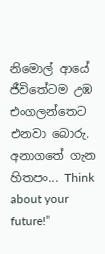නිමොල් ආයේ ජීවිතේටම උඹ එංගලන්තෙට එනවා බොරු. අනාගතේ ගැන හිතපං... Think about your future!”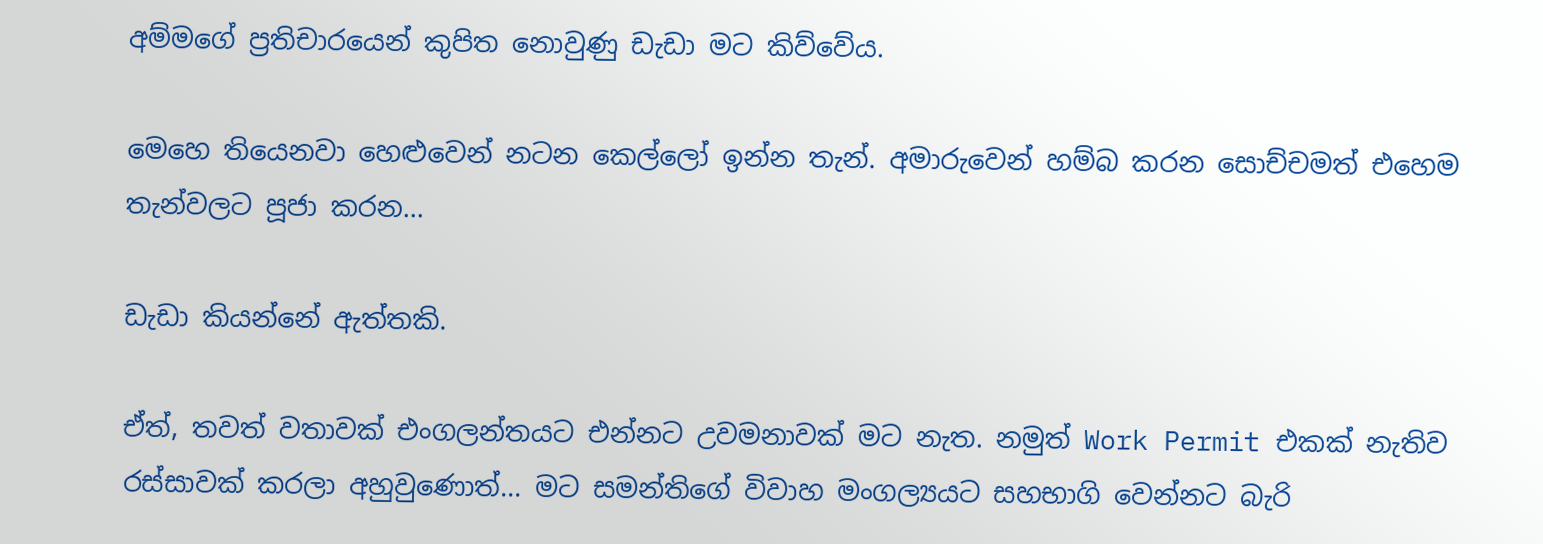අම්මගේ ප්‍රතිචාරයෙන් කුපිත නොවුණු ඩැඩා මට කිව්වේය.

මෙහෙ තියෙනවා හෙළුවෙන් නටන කෙල්ලෝ ඉන්න තැන්. අමාරුවෙන් හම්බ කරන සොච්චමත් එහෙම තැන්වලට පූජා කරන...

ඩැඩා කියන්නේ ඇත්තකි.

ඒත්, තවත් වතාවක් එංගලන්තයට එන්නට උවමනාවක් මට නැත. නමුත් Work Permit එකක් නැතිව රස්සාවක් කරලා අහුවුණොත්... මට සමන්තිගේ විවාහ මංගල්‍යයට සහභාගි වෙන්නට බැරි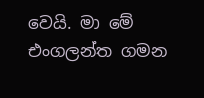වෙයි. මා මේ එංගලන්ත ගමන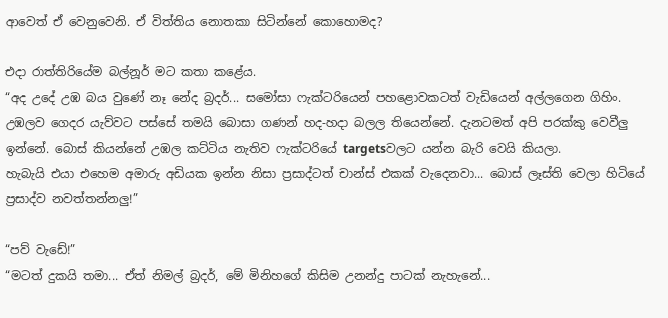ආවෙත් ඒ වෙනුවෙනි. ඒ විත්තිය නොතකා සිටින්නේ කොහොමද?

එදා රාත්තිරියේම බල්නූර් මට කතා කළේය.
“අද උදේ උඹ බය වුණේ නෑ නේද බ්‍රදර්... සමෝසා ෆැක්ටරියෙන් පහළොවකටත් වැඩියෙන් අල්ලගෙන ගිහිං. උඹලව ගෙදර යැව්වට පස්සේ තමයි බොසා ගණන් හද-හදා බලල තියෙන්නේ. දැනටමත් අපි පරක්කු වෙවීලු ඉන්නේ. බොස් කියන්නේ උඹල කට්ටිය නැතිව ෆැක්ටරියේ targetsවලට යන්න බැරි වෙයි කියලා.
හැබැයි එයා එහෙම අමාරු අඩියක ඉන්න නිසා ප්‍රසාද්ටත් චාන්ස් එකක් වැදෙනවා... බොස් ලෑස්ති වෙලා හිටියේ ප්‍රසාද්ව නවත්තන්නලු!”

“පව් වැඩේ!”
“මටත් දුකයි තමා... ඒත් නිමල් බ්‍රදර්, මේ මිනිහගේ කිසිම උනන්දු පාටක් නැහැනේ...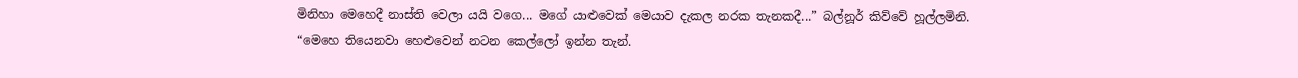මිනිහා මෙහෙදී නාස්ති වෙලා යයි වගෙ... මගේ යාළුවෙක් මෙයාව දැකල නරක තැනකදී...” බල්නූර් කිව්වේ හූල්ලමිනි.
“මෙහෙ තියෙනවා හෙළුවෙන් නටන කෙල්ලෝ ඉන්න තැන්.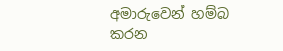අමාරුවෙන් හම්බ කරන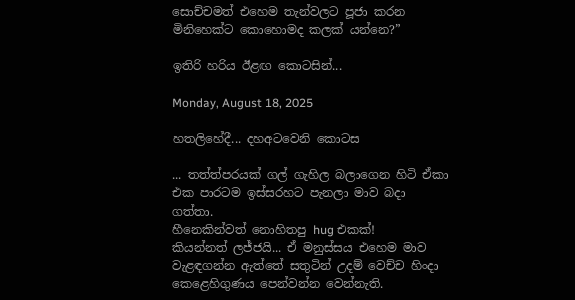සොච්චමත් එහෙම තැන්වලට පූජා කරන මිනිහෙක්ට කොහොමද කලක් යන්නෙ?”

ඉතිරි හරිය ඊළඟ කොටසින්...

Monday, August 18, 2025

හතලිහේදී... දහඅටවෙනි කොටස

... තත්ත්පරයක් ගල් ගැහිල බලාගෙන හිටි ඒකා එක පාරටම ඉස්සරහට පැනලා මාව බදා ගත්තා.
හීනෙකින්වත් නොහිතපු hug එකක්!
කියන්නත් ලජ්ජයි... ඒ මනුස්සය එහෙම මාව වැළඳගන්න ඇත්තේ සතුටින් උදම් වෙච්ච හිංදා කෙළෙහිගුණය පෙන්වන්න වෙන්නැති.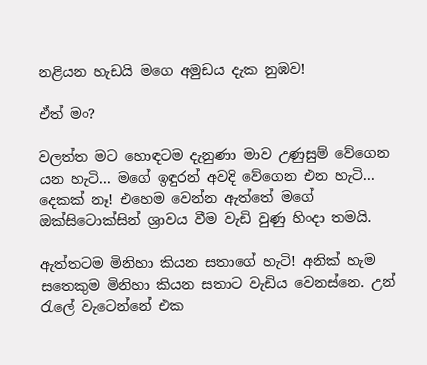නළියන හැඩයි මගෙ අමුඩය දැක නුඹව!

ඒත් මං?

වලත්ත මට හොඳටම දැනුණා මාව උණුසුම් වේගෙන යන හැටි... මගේ ඉඳුරන් අවදි වේගෙන එන හැටි... දෙකක් නෑ! එහෙම වෙන්න ඇත්තේ මගේ ඔක්සිටොක්සින් ශ්‍රාවය වීම වැඩි වුණු හිංදා තමයි.

ඇත්තටම මිනිහා කියන සතාගේ හැටි! අනික් හැම සතෙකුම මිනිහා කියන සතාට වැඩිය වෙනස්නෙ. උන් රැලේ වැටෙන්නේ එක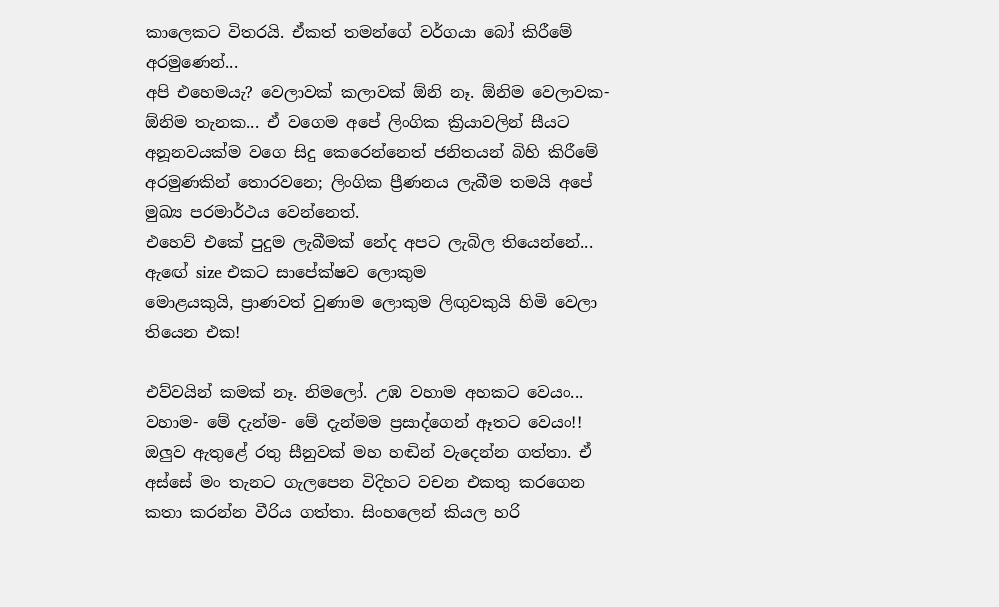කාලෙකට විතරයි. ඒකත් තමන්ගේ වර්ගයා බෝ කිරීමේ අරමුණෙන්...
අපි එහෙමයැ? වෙලාවක් කලාවක් ඕනි නෑ. ඕනිම වෙලාවක- ඕනිම තැනක... ඒ වගෙම අපේ ලිංගික ක්‍රියාවලින් සීයට අනූනවයක්ම වගෙ සිදු කෙරෙන්නෙත් ජනිතයන් බිහි කිරීමේ අරමුණකින් තොරවනෙ; ලිංගික ප්‍රීණනය ලැබීම තමයි අපේ මුඛ්‍ය පරමාර්ථය වෙන්නෙත්.
එහෙව් එකේ පුදුම ලැබීමක් නේද අපට ලැබිල තියෙන්නේ...
ඇඟේ size එකට සාපේක්ෂව ලොකුම
මොළයකුයි, ප්‍රාණවත් වුණාම ලොකුම ලිඟුවකුයි හිමි වෙලා තියෙන එක!

එව්වයින් කමක් නෑ. නිමලෝ. උඹ වහාම අහකට වෙයං... වහාම- මේ දැන්ම- මේ දැන්මම ප්‍රසාද්ගෙන් ඈතට වෙයං!!
ඔලුව ඇතුළේ රතු සීනුවක් මහ හඬින් වැදෙන්න ගත්තා. ඒ අස්සේ මං තැනට ගැලපෙන විදිහට වචන එකතු කරගෙන කතා කරන්න වීරිය ගත්තා. සිංහලෙන් කියල හරි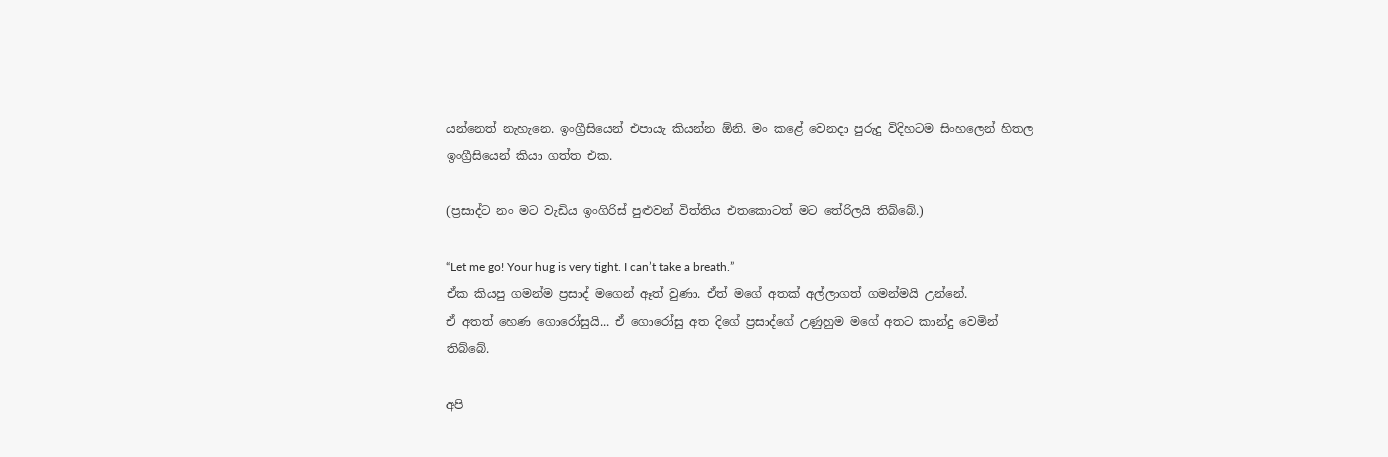යන්නෙත් නැහැනෙ. ඉංග්‍රීසියෙන් එපායැ කියන්න ඕනි. මං කළේ වෙනදා පුරුදු විදිහටම සිංහලෙන් හිතල ඉංග්‍රීසියෙන් කියා ගත්ත එක.

(ප්‍රසාද්ට නං මට වැඩිය ඉංගිරිස් පුළුවන් විත්තිය එතකොටත් මට තේරිලයි තිබ්බේ.)

“Let me go! Your hug is very tight. I can’t take a breath.”
ඒක කියපු ගමන්ම ප්‍රසාද් මගෙන් ඈත් වුණා. ඒත් මගේ අතක් අල්ලාගත් ගමන්මයි උන්නේ.
ඒ අතත් හෙණ ගොරෝසුයි... ඒ ගොරෝසු අත දිගේ ප්‍රසාද්ගේ උණුහුම මගේ අතට කාන්දු වෙමින් තිබ්බේ.

අපි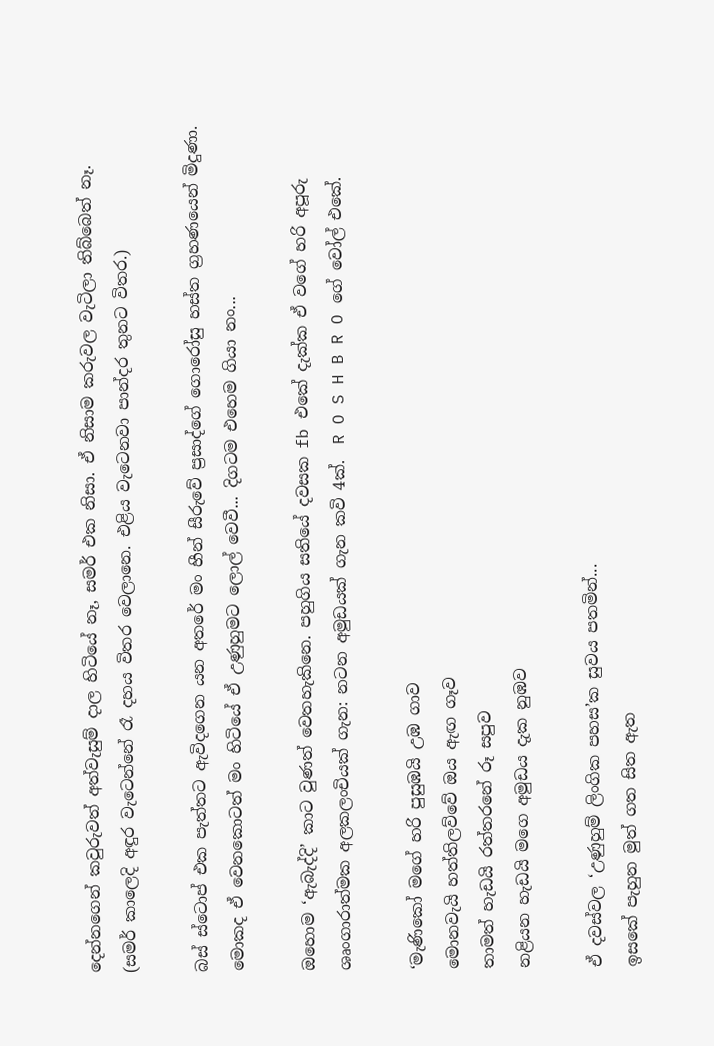දෙන්නගෙන් කවුරුවත් අත්වැසුම් දාල හිටියේ නෑ, සමර් එක නිසා. ඒ නිසාම කරුවල වැටිලා තිබ්බෙත් නෑ. (සමර් කාලෙදි අඳුර වැටෙන්නේ රෑ දහය විතර වෙලානෙ. එළිය වැටෙනවා පාන්දර තුනට විතර.)

බස් ස්ටොප් එක පැත්තට ඇවිදගෙන යන අතරේ මං හීන් සීරුවේ ප්‍රසාද්ගේ ගොරෝසු හස්ත ග්‍රහණයෙන් මිදුණා. මොකද ඒ වෙනකොටත් මං හිටියේ ඒ උණුහුමට ලොල් වෙවී... දිගටම එහෙම ගියා නං...

ඔහොම ‘ඇබැද්දි’ කාට වුණත් වෙතහැකිනෙ. පහුගිය සතියේ දවසක fb එකේ දැක්ක ඒ වගේ හරි අපූරු ශෘංගාරාත්මක අලකලංචියක් ගැන: නටන අමුඩයක් ගැන කවි 4ක්.  R O S H B R O ගේ වෝල් එකේ.

‘මැණිකෝ මගේ හරි පුසුඹයි උඹ ගාව
මොනවැයි හත්තිලව්වේ ඔය ඇඟ ගෑව
තාමත් හැඩයි රත්තරනේ රූ සපුව
නළියන හැඩයි මගෙ අමුඩය දැක නුඹව

ඒ දවස්වල ‘උණුහුම් ලිංගික පහස’ක සුවය පතමින්...
ඉසකේ පැහුන මුත් ගත සිත ඇත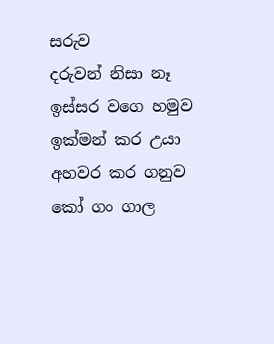සරුව
දරුවන් නිසා නෑ ඉස්සර වගෙ හමුව
ඉක්මන් කර උයා අහවර කර ගනුව
කෝ ගං ගාල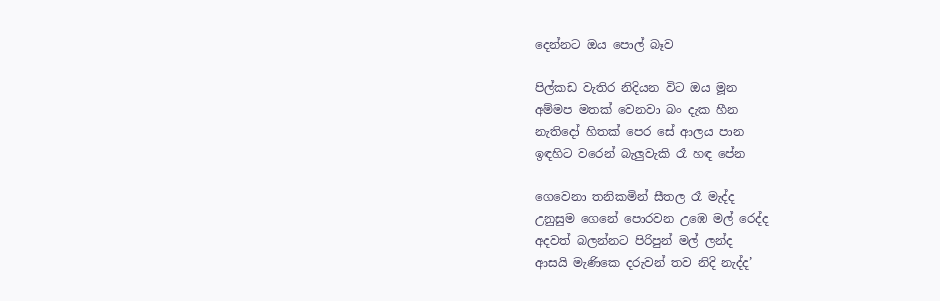දෙන්නට ඔය පොල් බෑව

පිල්කඩ වැතිර නිදියන විට ඔය මූන
අම්මප මතක් වෙනවා බං දැක හීන
නැතිදෝ හිතක් පෙර සේ ආලය පාන
ඉඳහිට වරෙන් බැලුවැකි රෑ හඳ පේන

ගෙවෙනා තනිකමින් සීතල රෑ මැද්ද
උනුසුම ගෙනේ පොරවන උඹෙ මල් රෙද්ද
අදවත් බලන්නට පිරිපුන් මල් ලන්ද
ආසයි මැණිකෙ දරුවන් තව නිදි නැද්ද’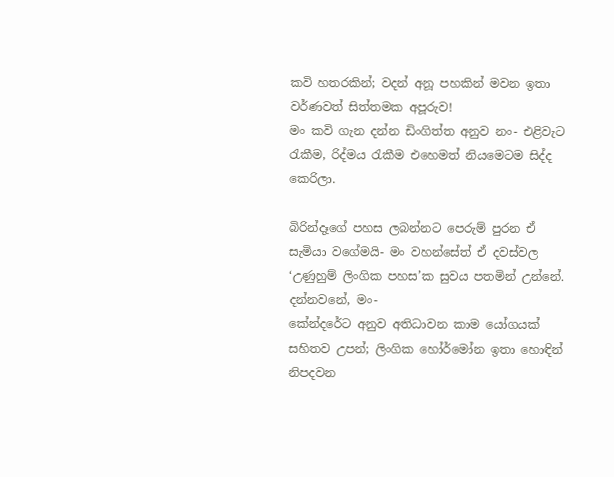කවි හතරකින්; වදන් අනූ පහකින් මවන ඉතා වර්ණවත් සිත්තමක අපූරුව!
මං කවි ගැන දන්න ඩිංගිත්ත අනුව නං- එළිවැට රැකීම, රිද්මය රැකීම එහෙමත් නියමෙටම සිද්ද කෙරිලා.

බිරින්දෑගේ පහස ලබන්නට පෙරුම් පුරන ඒ සැමියා වගේමයි- මං වහන්සේත් ඒ දවස්වල ‘උණුහුම් ලිංගික පහස’ක සුවය පතමින් උන්නේ.
දන්නවනේ, මං-
කේන්දරේට අනුව අතිධාවන කාම යෝගයක් සහිතව උපන්; ලිංගික හෝර්මෝන ඉතා හොඳින් නිපදවන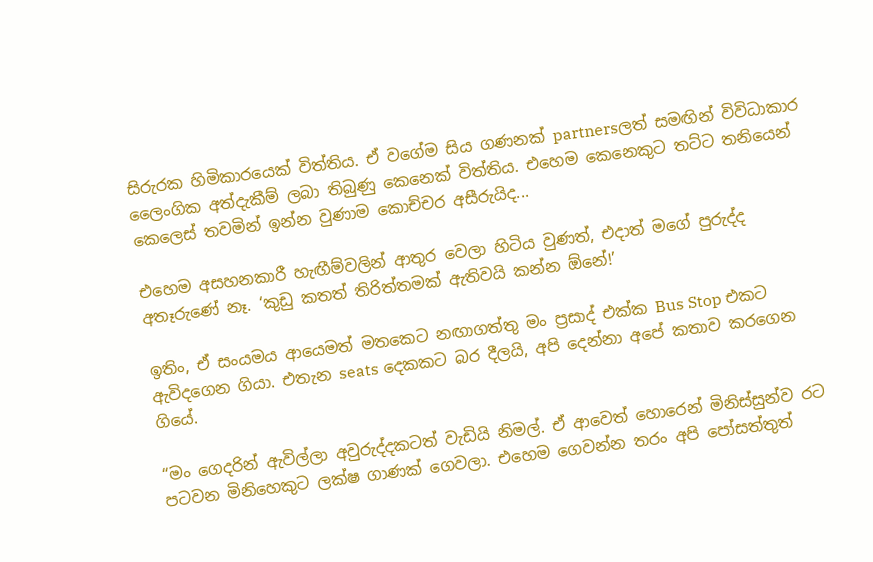සිරුරක හිමිකාරයෙක් විත්තිය. ඒ වගේම සිය ගණනක් partnersලත් සමඟින් විවිධාකාර ලෛංගික අත්දැකීම් ලබා තිබුණු කෙනෙක් විත්තිය. එහෙම කෙනෙකුට තට්ට තනියෙන් කෙලෙස් තවමින් ඉන්න වුණාම කොච්චර අසීරුයිද...

එහෙම අසහනකාරී හැඟීම්වලින් ආතුර වෙලා හිටිය වුණත්, එදාත් මගේ පුරුද්ද අතෑරුණේ නෑ. ‘කුඩු කතත් තිරිත්තමක් ඇතිවයි කන්න ඕනේ!’

ඉතිං, ඒ සංයමය ආයෙමත් මතකෙට නඟාගත්තු මං ප්‍රසාද් එක්ක Bus Stop එකට ඇවිදගෙන ගියා. එතැන seats දෙකකට බර දීලයි, අපි දෙන්නා අපේ කතාව කරගෙන ගියේ.

“මං ගෙදරින් ඇවිල්ලා අවුරුද්දකටත් වැඩියි නිමල්. ඒ ආවෙත් හොරෙන් මිනිස්සුන්ව රට පටවන මිනිහෙකුට ලක්ෂ ගාණක් ගෙවලා. එහෙම ගෙවන්න තරං අපි පෝසත්තුත්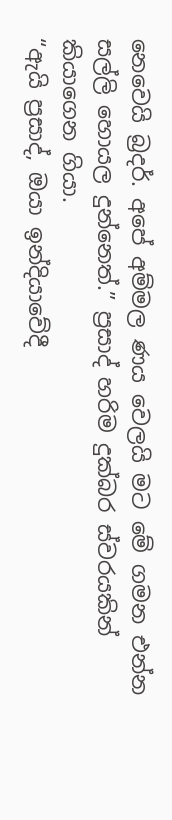නෙවෙයි බ්‍රදර්. අපේ අම්මල ණය වෙලයි මට මේ ගමන එන්න සල්ලි හොයල දුන්නෙත්.” ප්‍රසාද් හරිම දුක්බර ස්වරයකින් කියාගෙන ගියා.
“ඇයි ප්‍රසාද්, ඔයා ඉන්දියාවේදී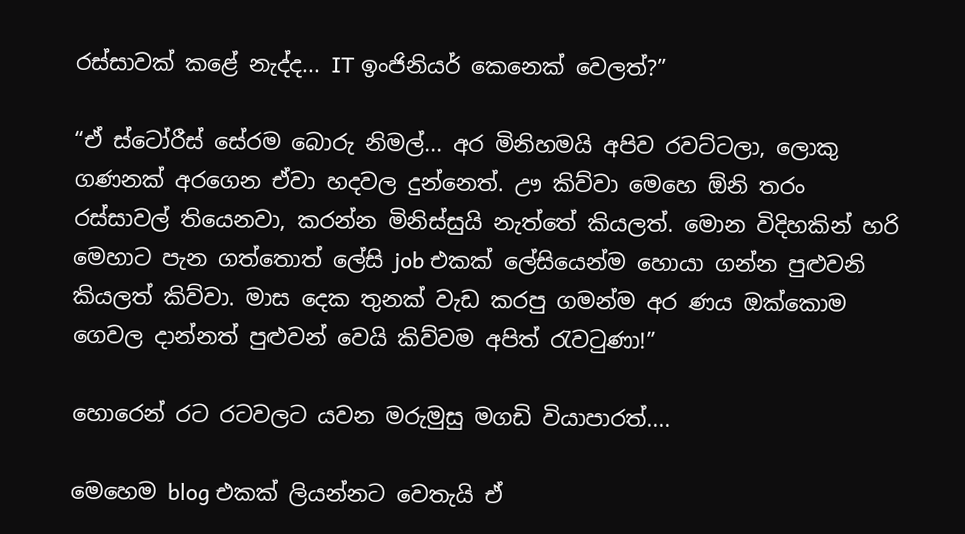රස්සාවක් කළේ නැද්ද... IT ඉංජිනියර් කෙනෙක් වෙලත්?”

“ඒ ස්ටෝරීස් සේරම බොරු නිමල්... අර මිනිහමයි අපිව රවට්ටලා, ලොකු ගණනක් අරගෙන ඒවා හදවල දුන්නෙත්. ඌ කිව්වා මෙහෙ ඕනි තරං රස්සාවල් තියෙනවා, කරන්න මිනිස්සුයි නැත්තේ කියලත්. මොන විදිහකින් හරි මෙහාට පැන ගත්තොත් ලේසි job එකක් ලේසියෙන්ම හොයා ගන්න පුළුවනි කියලත් කිව්වා. මාස දෙක තුනක් වැඩ කරපු ගමන්ම අර ණය ඔක්කොම ගෙවල දාන්නත් පුළුවන් වෙයි කිව්වම අපිත් රැවටුණා!”

හොරෙන් රට රටවලට යවන මරුමුසු මගඩි වියාපාරත්....

මෙහෙම blog එකක් ලියන්නට වෙතැයි ඒ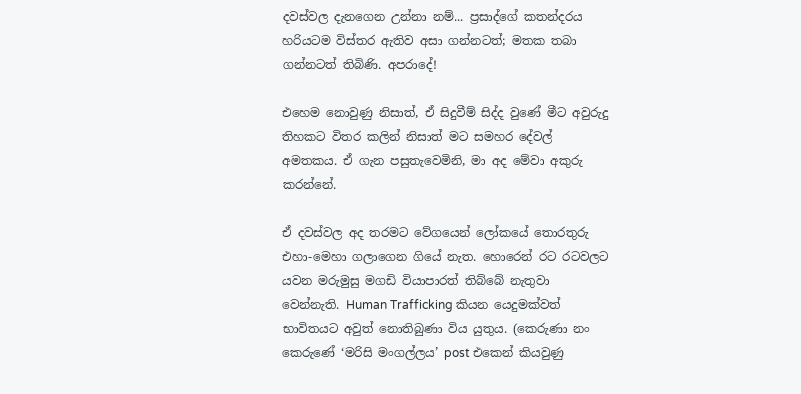දවස්වල දැනගෙන උන්නා නම්... ප්‍රසාද්ගේ කතන්දරය හරියටම විස්තර ඇතිව අසා ගන්නටත්; මතක තබා ගන්නටත් තිබිණි. අපරාදේ!

එහෙම නොවුණු නිසාත්, ඒ සිදුවීම් සිද්ද වුණේ මීට අවුරුදු තිහකට විතර කලින් නිසාත් මට සමහර දේවල් අමතකය. ඒ ගැන පසුතැවෙමිනි, මා අද මේවා අකුරු කරන්නේ.

ඒ දවස්වල අද තරමට වේගයෙන් ලෝකයේ තොරතුරු එහා-මෙහා ගලාගෙන ගියේ නැත. හොරෙන් රට රටවලට යවන මරුමුසු මගඩි වියාපාරත් තිබ්බේ නැතුවා වෙන්නැති. Human Trafficking කියන යෙදුමක්වත් භාවිතයට අවුත් නොතිබුණා විය යුතුය. (කෙරුණා නං කෙරුණේ ‘මරිසි මංගල්ලය’ post එකෙන් කියවුණු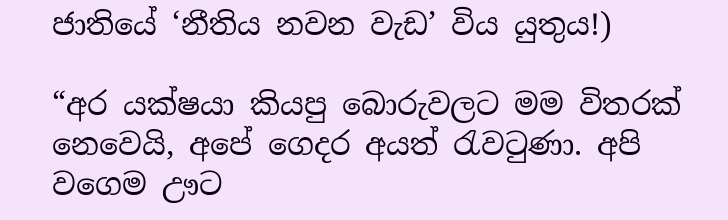ජාතියේ ‘නීතිය නවන වැඩ’ විය යුතුය!)

“අර යක්ෂයා කියපු බොරුවලට මම විතරක් නෙවෙයි, අපේ ගෙදර අයත් රැවටුණා. අපි වගෙම ඌට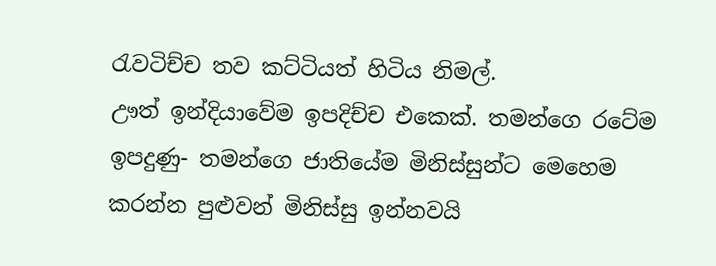රැවටිච්ච තව කට්ටියත් හිටිය නිමල්.
ඌත් ඉන්දියාවේම ඉපදිච්ච එකෙක්. තමන්ගෙ රටේම ඉපදුණු- තමන්ගෙ ජාතියේම මිනිස්සුන්ට මෙහෙම කරන්න පුළුවන් මිනිස්සු ඉන්නවයි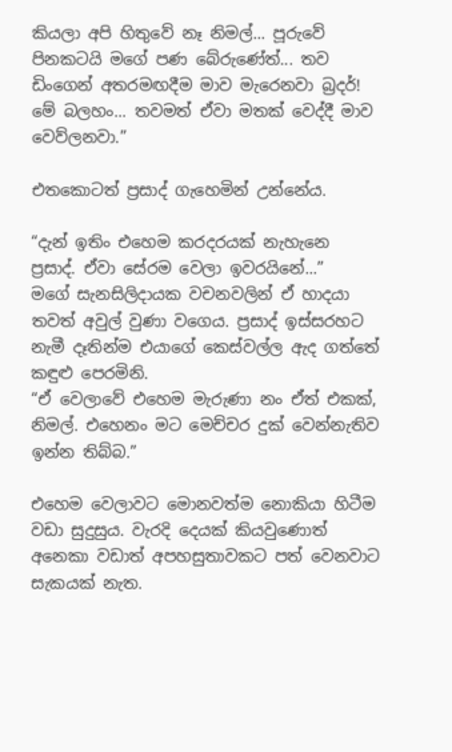කියලා අපි හිතුවේ නෑ නිමල්... පූරුවේ පිනකටයි මගේ පණ බේරුණේත්... තව ඩිංගෙන් අතරමඟදීම මාව මැරෙනවා බ්‍රදර්!
මේ බලහං... තවමත් ඒවා මතක් වෙද්දී මාව වෙව්ලනවා.”

එතකොටත් ප්‍රසාද් ගැහෙමින් උන්නේය.

“දැන් ඉතිං එහෙම කරදරයක් නැහැනෙ ප්‍රසාද්. ඒවා සේරම වෙලා ඉවරයිනේ...”
මගේ සැනසිලිදායක වචනවලින් ඒ හාදයා තවත් අවුල් වුණා වගෙය. ප්‍රසාද් ඉස්සරහට නැමී දෑතින්ම එයාගේ කෙස්වල්ල ඇද ගත්තේ කඳුළු පෙරමිනි.
“ඒ වෙලාවේ එහෙම මැරුණා නං ඒත් එකක්, නිමල්. එහෙනං මට මෙච්චර දුක් වෙන්නැතිව ඉන්න තිබ්බ.”

එහෙම වෙලාවට මොනවත්ම නොකියා හිටීම වඩා සුදුසුය. වැරදි දෙයක් කියවුණොත් අනෙකා වඩාත් අපහසුතාවකට පත් වෙනවාට සැකයක් නැත.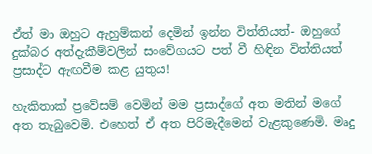ඒත් මා ඔහුට ඇහුම්කන් දෙමින් ඉන්න විත්තියත්- ඔහුගේ දුක්බර අත්දැකීම්වලින් සංවේගයට පත් වී හිඳින විත්තියත් ප්‍රසාද්ට ඇඟවීම කළ යුතුය!

හැකිතාක් ප්‍රවේසම් වෙමින් මම ප්‍රසාද්ගේ අත මතින් මගේ අත තැබුවෙමි. එහෙත් ඒ අත පිරිමැදීමෙන් වැළකුණෙමි. මෘදු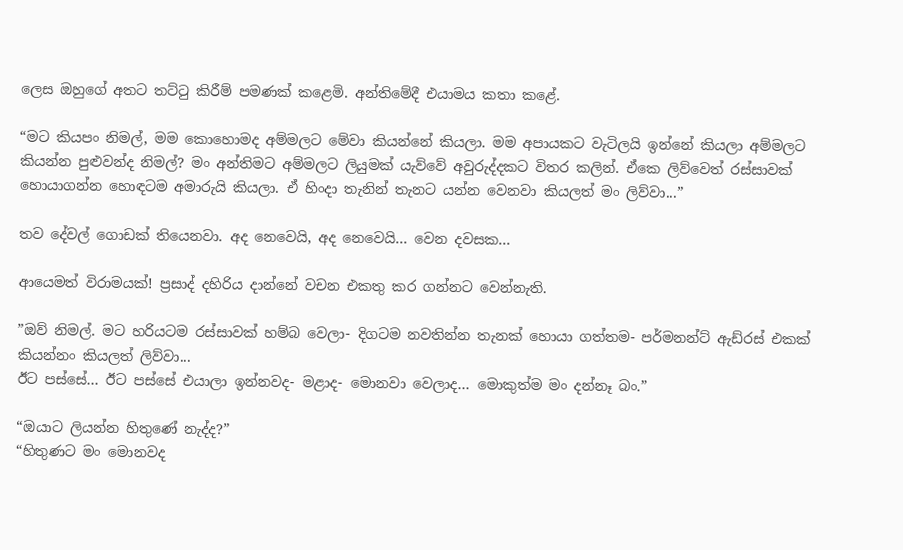ලෙස ඔහුගේ අතට තට්ටු කිරීම් පමණක් කළෙමි. අන්තිමේදී එයාමය කතා කළේ.

“මට කියපං නිමල්, මම කොහොමද අම්මලට මේවා කියන්නේ කියලා. මම අපායකට වැටිලයි ඉන්නේ කියලා අම්මලට කියන්න පුළුවන්ද නිමල්? මං අන්තිමට අම්මලට ලියුමක් යැව්වේ අවුරුද්දකට විතර කලින්. ඒකෙ ලිව්වෙත් රස්සාවක් හොයාගන්න හොඳටම අමාරුයි කියලා. ඒ හිංදා තැනින් තැනට යන්න වෙනවා කියලත් මං ලිව්වා...”

තව දේවල් ගොඩක් තියෙනවා. අද නෙවෙයි, අද නෙවෙයි... වෙන දවසක...

ආයෙමත් විරාමයක්! ප්‍රසාද් දහිරිය දාන්නේ වචන එකතු කර ගන්නට වෙන්නැති.

”ඔව් නිමල්. මට හරියටම රස්සාවක් හම්බ වෙලා- දිගටම නවතින්න තැනක් හොයා ගත්තම- පර්මනන්ට් ඇඩ්රස් එකක් කියන්නං කියලත් ලිව්වා...
ඊට පස්සේ... ඊට පස්සේ එයාලා ඉන්නවද- මළාද- මොනවා වෙලාද... මොකුත්ම මං දන්නෑ බං.”

“ඔයාට ලියන්න හිතුණේ නැද්ද?”
“හිතුණට මං මොනවද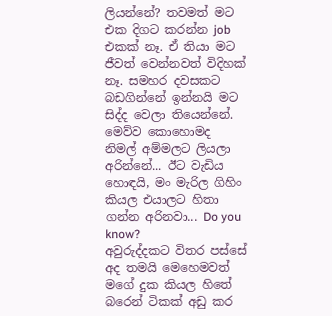ලියන්නේ? තවමත් මට එක දිගට කරන්න job එකක් නෑ. ඒ තියා මට ජීවත් වෙන්නවත් විදිහක් නෑ. සමහර දවසකට බඩගින්නේ ඉන්නයි මට සිද්ද වෙලා තියෙන්නේ. මෙව්ව කොහොමද නිමල් අම්මලට ලියලා අරින්නේ... ඊට වැඩිය හොඳයි, මං මැරිල ගිහිං කියල එයාලට හිතා ගන්න අරිනවා... Do you know?
අවුරුද්දකට විතර පස්සේ අද තමයි මෙහෙමවත් මගේ දුක කියල හිතේ බරෙන් ටිකක් අඩු කර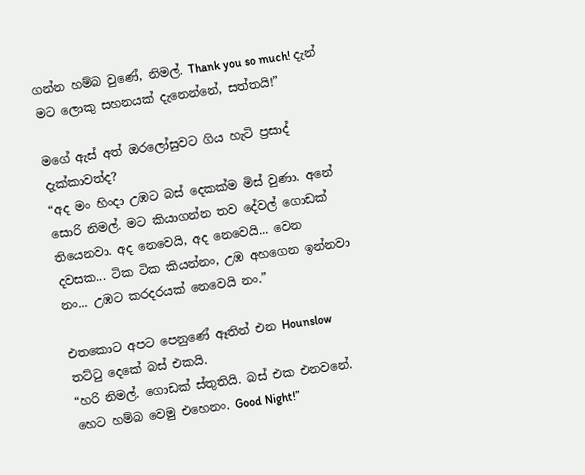ගන්න හම්බ වුණේ, නිමල්. Thank you so much! දැන් මට ලොකු සහනයක් දැනෙන්නේ, සත්තයි!”

මගේ ඇස් අත් ඔරලෝසුවට ගිය හැටි ප්‍රසාද් දැක්කාවත්ද?
“අද මං හිංදා උඹට බස් දෙකක්ම මිස් වුණා. අනේ සොරි නිමල්. මට කියාගන්න තව දේවල් ගොඩක් තියෙනවා. අද නෙවෙයි, අද නෙවෙයි... වෙන දවසක... ටික ටික කියන්නං, උඹ අහගෙන ඉන්නවා නං... උඹට කරදරයක් නෙවෙයි නං.”

එතකොට අපට පෙනුණේ ඈතින් එන Hounslow තට්ටු දෙකේ බස් එකයි.
“හරි නිමල්. ගොඩක් ස්තුතියි. බස් එක එනවනේ. හෙට හම්බ වෙමු එහෙනං. Good Night!”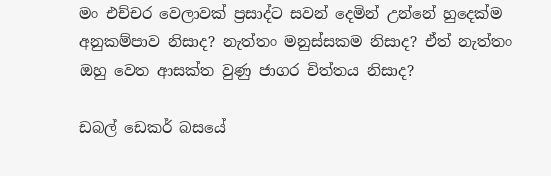මං එච්චර වෙලාවක් ප්‍රසාද්ට සවන් දෙමින් උන්නේ හුදෙක්ම අනුකම්පාව නිසාද? නැත්තං මනුස්සකම නිසාද? ඒත් නැත්තං ඔහු වෙත ආසක්ත වුණු ජාගර චිත්තය නිසාද?

ඩබල් ඩෙකර් බසයේ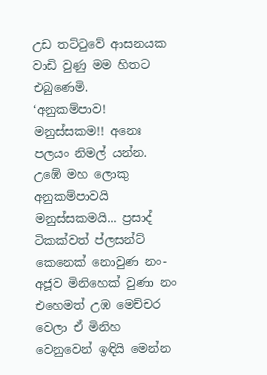උඩ තට්ටුවේ ආසනයක වාඩි වුණු මම හිතට එබුණෙමි.
‘අනුකම්පාව! මනුස්සකම!! අනෙඃ පලයං නිමල් යන්න. උඹේ මහ ලොකු අනුකම්පාවයි මනුස්සකමයි... ප්‍රසාද් ටිකක්වත් ප්ලසන්ට් කෙනෙක් නොවුණ නං- අජූව මිනිහෙක් වුණා නං එහෙමත් උඹ මෙච්චර වෙලා ඒ මිනිහ වෙනුවෙන් ඉඳියි මෙන්න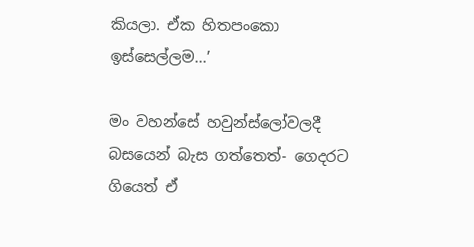කියලා. ඒක හිතපංකො ඉස්සෙල්ලම...’

මං වහන්සේ හවුන්ස්ලෝවලදී බසයෙන් බැස ගත්තෙත්- ගෙදරට ගියෙත් ඒ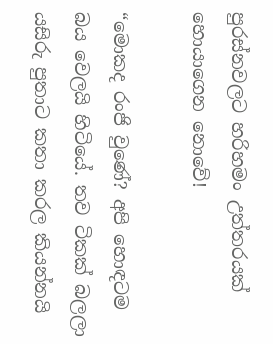පුරස්නවලට හරිහමං උත්තරයක් හොයාගෙන නොවේ!

“මොකද රංජි වුණේ? අපි හොඳටම බය වෙලයි හිටියේ. තව ටිකක් බලලා යසිරු පුතාට කතා කරල කියන්නයි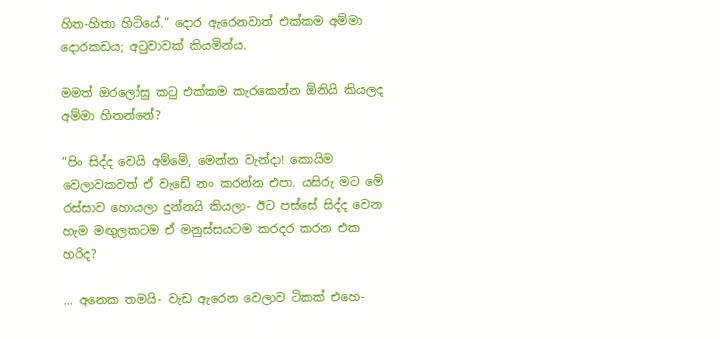හිත-හිතා හිටියේ.” දොර ඇරෙනවාත් එක්කම අම්මා දොරකඩය; අටුවාවක් කියමින්ය.

මමත් ඔරලෝසු කටු එක්කම කැරකෙන්න ඕනියි කියලද අම්මා හිතන්නේ?

“පිං සිද්ද වෙයි අම්මේ, මෙන්න වැන්දා! කොයිම වෙලාවකවත් ඒ වැඩේ නං කරන්න එපා. යසිරු මට මේ රස්සාව හොයලා දුන්නයි කියලා- ඊට පස්සේ සිද්ද වෙන හැම මඟුලකටම ඒ මනුස්සයටම කරදර කරන එක හරිද?

... අනෙක තමයි- වැඩ ඇරෙන වෙලාව ටිකක් එහෙ-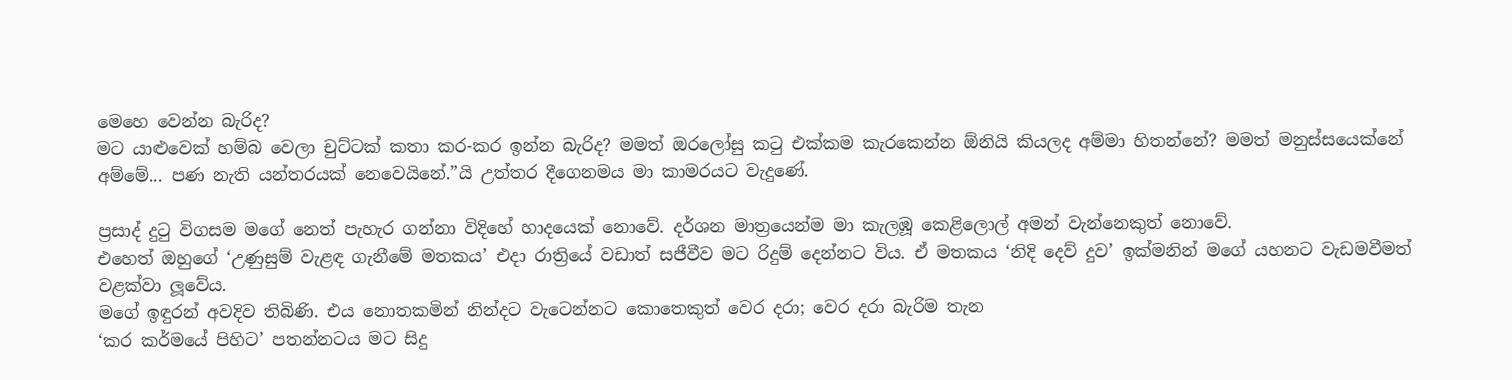මෙහෙ වෙන්න බැරිද?
මට යාළුවෙක් හම්බ වෙලා චුට්ටක් කතා කර-කර ඉන්න බැරිද? මමත් ඔරලෝසු කටු එක්කම කැරකෙන්න ඕනියි කියලද අම්මා හිතන්නේ? මමත් මනුස්සයෙක්නේ අම්මේ... පණ නැති යන්තරයක් නෙවෙයිනේ.”යි උත්තර දීගෙනමය මා කාමරයට වැදුණේ.

ප්‍රසාද් දුටු විගසම මගේ නෙත් පැහැර ගන්නා විදිහේ හාදයෙක් නොවේ. දර්ශන මාත්‍රයෙන්ම මා කැලඹූ කෙළිලොල් අමන් වැන්නෙකුත් නොවේ.
එහෙත් ඔහුගේ ‘උණුසුම් වැළඳ ගැනීමේ මතකය’ එදා රාත්‍රියේ වඩාත් සජීවීව මට රිදුම් දෙන්නට විය. ඒ මතකය ‘නිදි දෙව් දුව’ ඉක්මනින් මගේ යහනට වැඩමවීමත් වළක්වා ලූවේය.
මගේ ඉඳුරන් අවදිව තිබිණි. එය නොතකමින් නින්දට වැටෙන්නට කොතෙකුත් වෙර දරා; වෙර දරා බැරිම තැන
‘කර කර්මයේ පිහිට’ පතන්නටය මට සිදු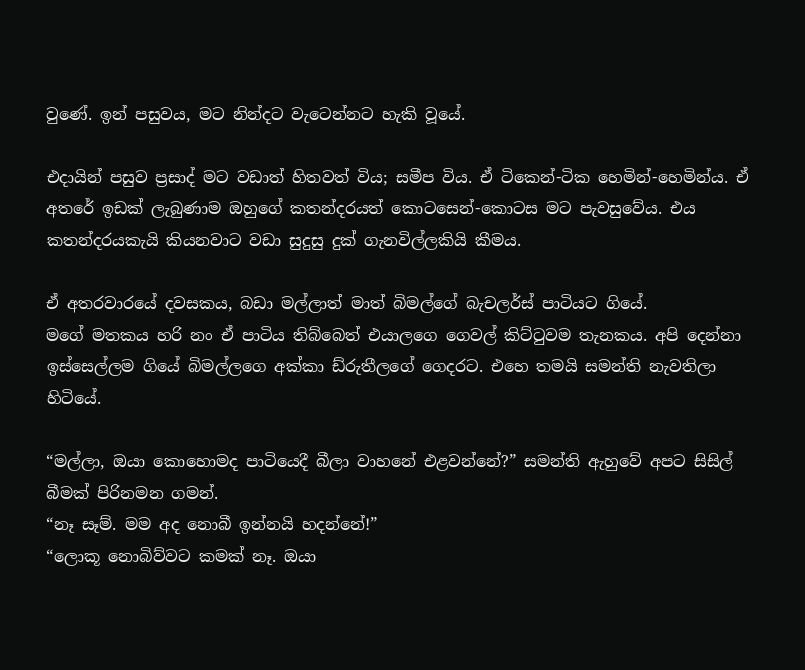වුණේ. ඉන් පසුවය, මට නින්දට වැටෙන්නට හැකි වූයේ.

එදායින් පසුව ප්‍රසාද් මට වඩාත් හිතවත් විය; සමීප විය. ඒ ටිකෙන්-ටික හෙමින්-හෙමින්ය. ඒ අතරේ ඉඩක් ලැබුණාම ඔහුගේ කතන්දරයත් කොටසෙන්-කොටස මට පැවසුවේය. එය කතන්දරයකැයි කියනවාට වඩා සුදුසු දුක් ගැනවිල්ලකියි කීමය.

ඒ අතරවාරයේ දවසකය, බඩා මල්ලාත් මාත් බිමල්ගේ බැචලර්ස් පාටියට ගියේ.
මගේ මතකය හරි නං ඒ පාටිය තිබ්බෙත් එයාලගෙ ගෙවල් කිට්ටුවම තැනකය. අපි දෙන්නා ඉස්සෙල්ලම ගියේ බිමල්ලගෙ අක්කා ඩ්රුතීලගේ ගෙදරට. එහෙ තමයි සමන්ති නැවතිලා හිටියේ.

“මල්ලා, ඔයා කොහොමද පාටියෙදී බීලා වාහනේ එළවන්නේ?” සමන්ති ඇහුවේ අපට සිසිල් බීමක් පිරිනමන ගමන්.
“නෑ සෑම්. මම අද නොබී ඉන්නයි හදන්නේ!”
“ලොකූ නොබිව්වට කමක් නෑ. ඔයා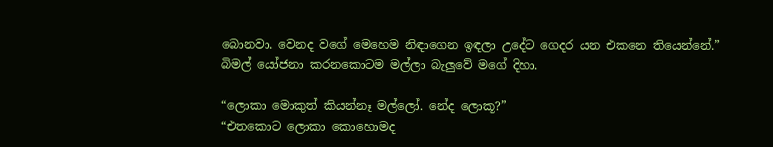බොනවා. වෙනද වගේ මෙහෙම නිඳාගෙන ඉඳලා උදේට ගෙදර යන එකනෙ තියෙන්නේ.” බිමල් යෝජනා කරනකොටම මල්ලා බැලුවේ මගේ දිහා.

“ලොකා මොකුත් කියන්නෑ මල්ලෝ. නේද ලොකූ?”
“එතකොට ලොකා කොහොමද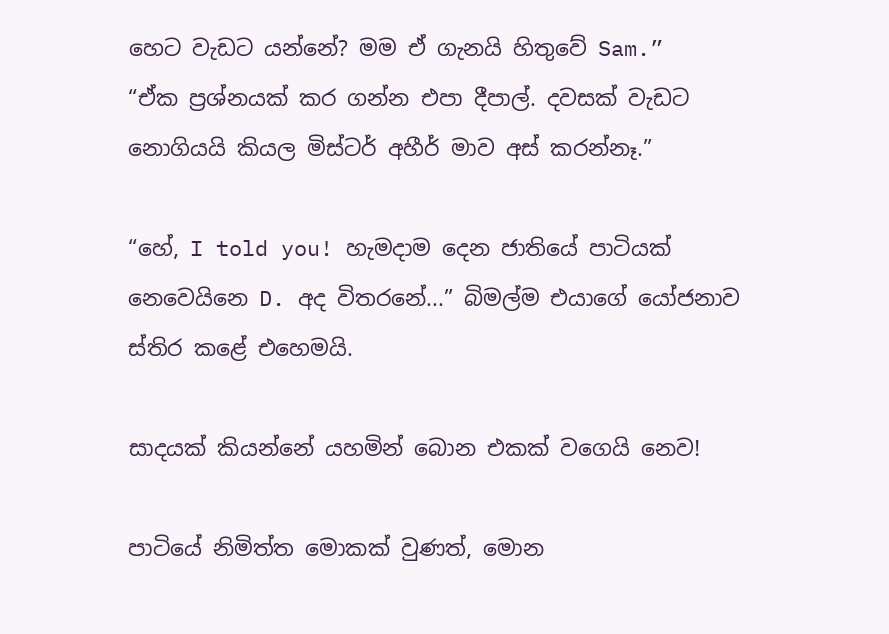හෙට වැඩට යන්නේ? මම ඒ ගැනයි හිතුවේ Sam.”
“ඒක ප්‍රශ්නයක් කර ගන්න එපා දීපාල්. දවසක් වැඩට නොගියයි කියල මිස්ටර් අහීර් මාව අස් කරන්නෑ.”

“හේ, I told you! හැමදාම දෙන ජාතියේ පාටියක් නෙවෙයිනෙ D. අද විතරනේ...” බිමල්ම එයාගේ යෝජනාව ස්තිර කළේ එහෙමයි.

සාදයක් කියන්නේ යහමින් බොන එකක් වගෙයි නෙව!

පාටියේ නිමිත්ත මොකක් වුණත්, මොන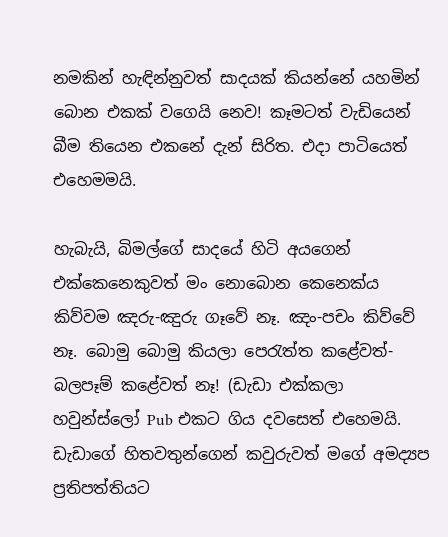නමකින් හැඳින්නුවත් සාදයක් කියන්නේ යහමින් බොන එකක් වගෙයි නෙව! කෑමටත් වැඩියෙන් බීම තියෙන එකනේ දැන් සිරිත. එදා පාටියෙත් එහෙමමයි.

හැබැයි, බිමල්ගේ සාදයේ හිටි අයගෙන් එක්කෙනෙකුවත් මං නොබොන කෙනෙක්ය කිව්වම ඤරු-ඤුරු ගෑවේ නෑ. ඤං-පචං කිව්වේ නෑ. බොමු බොමු කියලා පෙරැත්ත කළේවත්- බලපෑම් කළේවත් නෑ! (ඩැඩා එක්කලා හවුන්ස්ලෝ Pub එකට ගිය දවසෙත් එහෙමයි. ඩැඩාගේ හිතවතුන්ගෙන් කවුරුවත් මගේ අමද්‍යප ප්‍රතිපත්තියට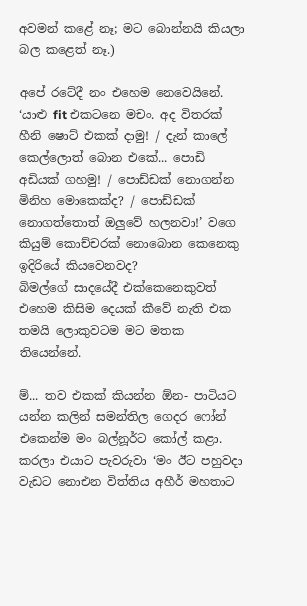අවමන් කළේ නෑ; මට බොන්නයි කියලා බල කළෙත් නෑ.)

අපේ රටේදී නං එහෙම නෙවෙයිනේ. ‘යාළු fit එකටනෙ මචං. අද විතරක් හීනි ෂොට් එකක් දාමු! / දැන් කාලේ කෙල්ලොත් බොන එකේ... පොඩි අඩියක් ගහමු! / පොඩ්ඩක් නොගන්න මිනිහ මොකෙක්ද? / පොඩ්ඩක් නොගත්තොත් ඔලුවේ හලනවා!’ වගෙ කියුම් කොච්චරක් නොබොන කෙනෙකු ඉදිරියේ කියවෙනවද?
බිමල්ගේ සාදයේදී එක්කෙනෙකුවත් එහෙම කිසිම දෙයක් කීවේ නැති එක තමයි ලොකුවටම මට මතක තියෙන්නේ.

ම්... තව එකක් කියන්න ඕන- පාටියට යන්න කලින් සමන්තිල ගෙදර ෆෝන් එකෙන්ම මං බල්නූර්ට කෝල් කළා. කරලා එයාට පැවරුවා ‘මං ඊට පහුවදා වැඩට නොඑන විත්තිය අහීර් මහතාට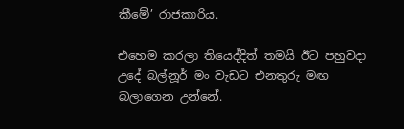කීමේ’ රාජකාරිය.

එහෙම කරලා තියෙද්දිත් තමයි ඊට පහුවදා උදේ බල්නූර් මං වැඩට එනතුරු මඟ බලාගෙන උන්නේ.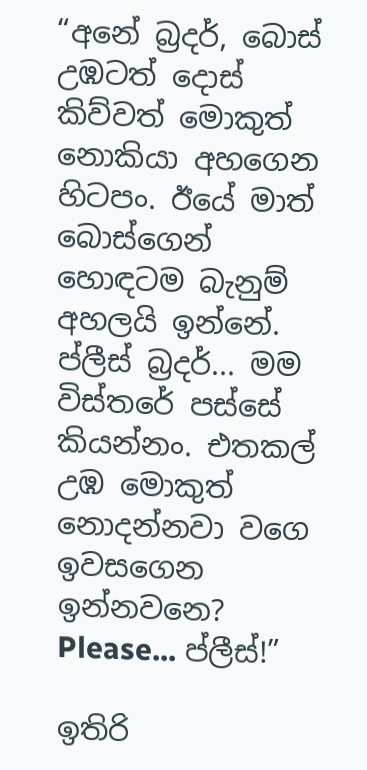“අනේ බ්‍රදර්, බොස් උඹටත් දොස් කිව්වත් මොකුත් නොකියා අහගෙන හිටපං. ඊයේ මාත් බොස්ගෙන් හොඳටම බැනුම් අහලයි ඉන්නේ. ප්ලීස් බ්‍රදර්... මම විස්තරේ පස්සේ කියන්නං. එතකල් උඹ මොකුත් නොදන්නවා වගෙ ඉවසගෙන ඉන්නවනෙ? Please... ප්ලීස්!”

ඉතිරි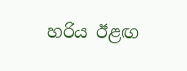හරිය ඊළඟ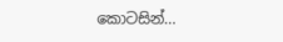කොටසින්...